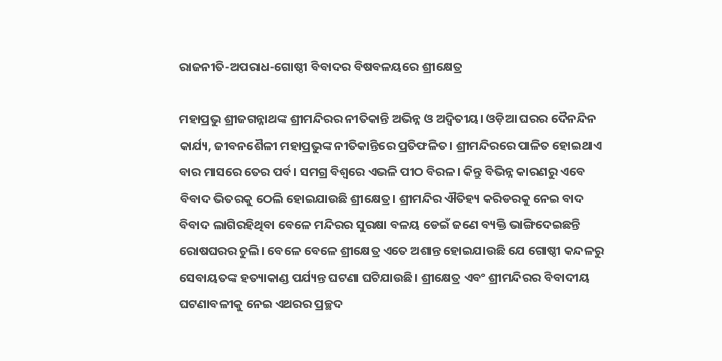ରାଜନୀତି-ଅପରାଧ-ଗୋଷ୍ଠୀ ବିବାଦର ବିଷବଳୟରେ ଶ୍ରୀକ୍ଷେତ୍ର

ମହାପ୍ରଭୁ ଶ୍ରୀଜଗନ୍ନାଥଙ୍କ ଶ୍ରୀମନ୍ଦିରର ନୀତିକାନ୍ତି ଅଭିନ୍ନ ଓ ଅଦ୍ବିତୀୟ। ଓଡ଼ିଆ ଘରର ଦୈନନ୍ଦିନ କାର୍ଯ୍ୟ, ଜୀବନଶୈଳୀ ମହାପ୍ରଭୁଙ୍କ ନୀତିକାନ୍ତିରେ ପ୍ରତିଫଳିତ। ଶ୍ରୀମନ୍ଦିରରେ ପାଳିତ ହୋଇଥାଏ ବାର ମାସରେ ତେର ପର୍ବ। ସମଗ୍ର ବିଶ୍ବରେ ଏଭଳି ପୀଠ ବିରଳ। କିନ୍ତୁ ବିଭିନ୍ନ କାରଣରୁ ଏବେ ବିବାଦ ଭିତରକୁ ଠେଲି ହୋଇଯାଉଛି ଶ୍ରୀକ୍ଷେତ୍ର। ଶ୍ରୀମନ୍ଦିର ଐତିହ୍ୟ କରିଡରକୁ ନେଇ ବାଦ ବିବାଦ ଲାଗିରହିଥିବା ବେଳେ ମନ୍ଦିରର ସୁରକ୍ଷା ବଳୟ ଡେଇଁ ଜଣେ ବ୍ୟକ୍ତି ଭାଙ୍ଗିଦେଇଛନ୍ତି ରୋଷଘରର ଚୁଲି। ବେଳେ ବେଳେ ଶ୍ରୀକ୍ଷେତ୍ର ଏତେ ଅଶାନ୍ତ ହୋଇଯାଉଛି ଯେ ଗୋଷ୍ଠୀ କନ୍ଦଳରୁ ସେବାୟତଙ୍କ ହତ୍ୟାକାଣ୍ଡ ପର୍ଯ୍ୟନ୍ତ ଘଟଣା ଘଟିଯାଉଛି। ଶ୍ରୀକ୍ଷେତ୍ର ଏବଂ ଶ୍ରୀମନ୍ଦିରର ବିବାଦୀୟ ଘଟଣାବଳୀକୁ ନେଇ ଏଥରର ପ୍ରଚ୍ଛଦ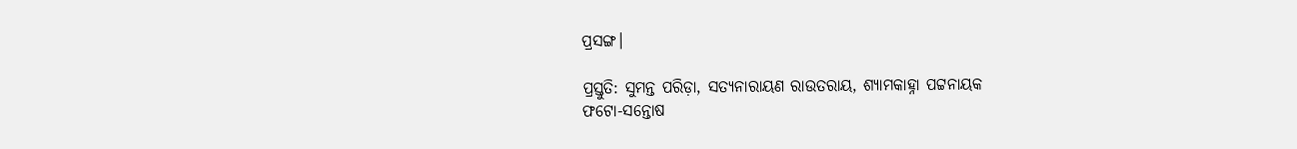ପ୍ରସଙ୍ଗ।

ପ୍ରସ୍ତୁତି: ସୁମନ୍ତ ପରିଡ଼ା, ସତ୍ୟନାରାୟଣ ରାଉତରାୟ, ଶ୍ୟାମକାହ୍ନା ପଟ୍ଟନାୟକ
ଫଟୋ-ସନ୍ତୋଷ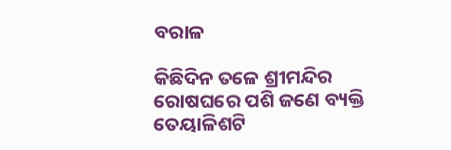ବରାଳ

କିଛିଦିନ ତଳେ ଶ୍ରୀମନ୍ଦିର ରୋଷଘରେ ପଶି ଜଣେ ବ୍ୟକ୍ତି ତେୟାଳିଶଟି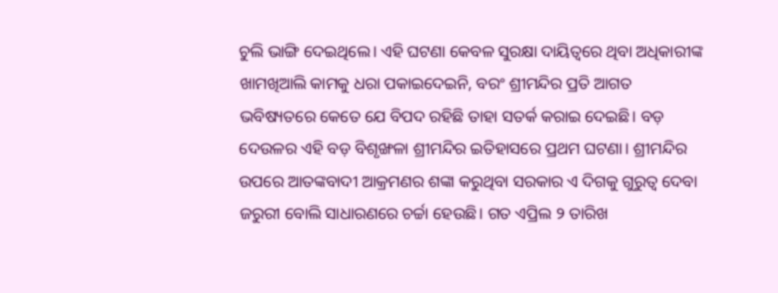ଚୁଲି ଭାଙ୍ଗି ଦେଇଥିଲେ। ଏହି ଘଟଣା କେବଳ ସୁରକ୍ଷା ଦାୟିତ୍ବରେ ଥିବା ଅଧିକାରୀଙ୍କ ଖାମଖିଆଲି କାମକୁ ଧରା ପକାଇଦେଇନି, ବରଂ ଶ୍ରୀମନ୍ଦିର ପ୍ରତି ଆଗତ ଭବିଷ୍ୟତରେ କେତେ ଯେ ବିପଦ ରହିଛି ତାହା ସତର୍କ କରାଇ ଦେଇଛି। ବଡ଼ ଦେଉଳର ଏହି ବଡ଼ ବିଶୃଙ୍ଖଳା ଶ୍ରୀମନ୍ଦିର ଇତିହାସରେ ପ୍ରଥମ ଘଟଣା। ଶ୍ରୀମନ୍ଦିର ଉପରେ ଆତଙ୍କବାଦୀ ଆକ୍ରମଣର ଶଙ୍କା କରୁଥିବା ସରକାର ଏ ଦିଗକୁ ଗୁରୁତ୍ବ ଦେବା ଜରୁରୀ ବୋଲି ସାଧାରଣରେ ଚର୍ଚ୍ଚା ହେଉଛି। ଗତ ଏପ୍ରିଲ ୨ ତାରିଖ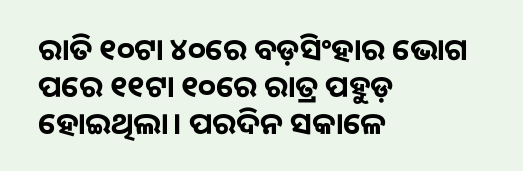ରାତି ୧୦ଟା ୪୦ରେ ବଡ଼ସିଂହାର ଭୋଗ ପରେ ୧୧ଟା ୧୦ରେ ରାତ୍ର ପହୁଡ଼ ହୋଇଥିଲା। ପରଦିନ ସକାଳେ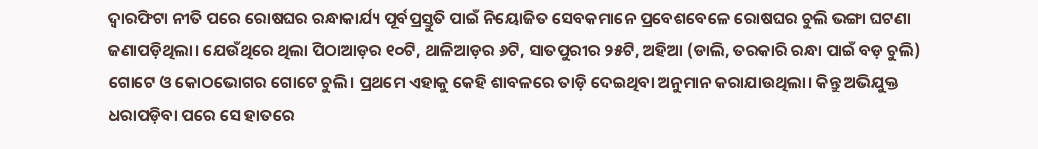ଦ୍ବାରଫିଟା ନୀତି ପରେ ରୋଷଘର ରନ୍ଧାକାର୍ଯ୍ୟ ପୂର୍ବପ୍ରସ୍ତୁତି ପାଇଁ ନିୟୋଜିତ ସେବକମାନେ ପ୍ରବେଶବେଳେ ରୋଷଘର ଚୁଲି ଭଙ୍ଗା ଘଟଣା ଜଣାପଡ଼ିଥିଲା। ଯେଉଁଥିରେ ଥିଲା ପିଠାଆଡ଼ର ୧୦ଟି, ଥାଳିଆଡ଼ର ୬ଟି, ସାତପୁରୀର ୨୫ଟି, ଅହିଆ (ଡାଲି, ତରକାରି ରନ୍ଧା ପାଇଁ ବଡ଼ ଚୁଲି) ଗୋଟେ ଓ କୋଠଭୋଗର ଗୋଟେ ଚୁଲି। ପ୍ରଥମେ ଏହାକୁ କେହି ଶାବଳରେ ତାଡ଼ି ଦେଇଥିବା ଅନୁମାନ କରାଯାଉଥିଲା। କିନ୍ତୁ ଅଭିଯୁକ୍ତ ଧରାପଡ଼ିବା ପରେ ସେ ହାତରେ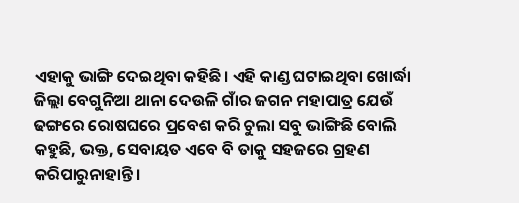ଏହାକୁ ଭାଙ୍ଗି ଦେଇଥିବା କହିଛି। ଏହି କାଣ୍ଡ ଘଟାଇଥିବା ଖୋର୍ଦ୍ଧା ଜିଲ୍ଲା ବେଗୁନିଆ ଥାନା ଦେଉଳି ଗାଁର ଜଗନ ମହାପାତ୍ର ଯେଉଁ ଢଙ୍ଗରେ ରୋଷଘରେ ପ୍ରବେଶ କରି ଚୁଲା ସବୁ ଭାଙ୍ଗିଛି ବୋଲି କହୁଛି, ଭକ୍ତ, ସେବାୟତ ଏବେ ବି ତାକୁ ସହଜରେ ଗ୍ରହଣ କରିପାରୁନାହାନ୍ତି।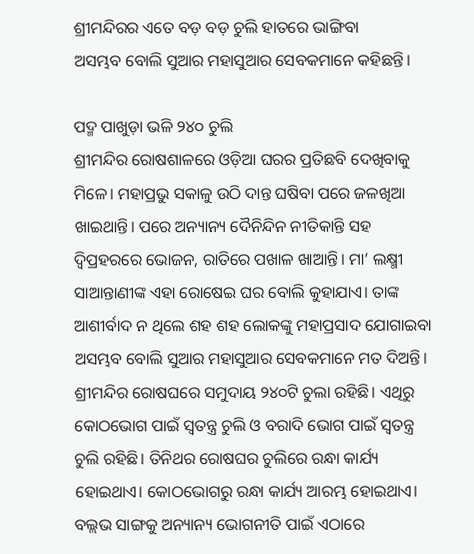ଶ୍ରୀମନ୍ଦିରର ଏତେ ବଡ଼ ବଡ଼ ଚୁଲି ହାତରେ ଭାଙ୍ଗିବା ଅସମ୍ଭବ ‌ବୋଲି ସୁଆର ମହାସୁଆର ସେବକମାନେ କହିଛନ୍ତି।

ପଦ୍ମ ପାଖୁଡ଼ା ଭଳି ୨୪୦ ଚୁଲି
ଶ୍ରୀମନ୍ଦିର ରୋଷଶାଳରେ ଓଡ଼ିଆ ଘରର ପ୍ରତିଛବି ଦେଖିବାକୁ ମିଳେ। ମହାପ୍ରଭୁ ସକାଳୁ ଉଠି ଦାନ୍ତ ଘଷିବା ପରେ ଜଳଖିଆ ଖାଇଥାନ୍ତି। ପରେ ଅନ୍ୟାନ୍ୟ ଦୈନିନ୍ଦିନ ନୀତିକାନ୍ତି ସହ ଦ୍ବିପ୍ରହରରେ ଭୋଜନ, ରାତିରେ ପଖାଳ ଖାଆନ୍ତି। ମା’ ଲକ୍ଷ୍ମୀ ସାଆନ୍ତାଣୀଙ୍କ ଏହା ରୋଷେଇ ଘର ବୋଲି କୁହାଯାଏ। ତାଙ୍କ ଆଶୀର୍ବାଦ ନ ଥିଲେ ଶହ ଶହ ଲୋକଙ୍କୁ ମହାପ୍ରସାଦ ଯୋଗାଇବା ଅସମ୍ଭବ ବୋଲି ସୁଆର ମହାସୁଆର ସେବକମାନେ ମତ ଦିଅନ୍ତି। ଶ୍ରୀମନ୍ଦିର ରୋଷଘରେ ସମୁଦାୟ ୨୪୦ଟି ଚୁଲା ରହିଛି। ଏଥିରୁ କୋଠଭୋଗ ପାଇଁ ସ୍ବତନ୍ତ୍ର ଚୁଲି ଓ ବରାଦି ଭୋଗ ପାଇଁ ସ୍ବତନ୍ତ୍ର ଚୁଲି ରହିଛି। ତିନିଥର ରୋଷଘର ଚୁଲିରେ ରନ୍ଧା କାର୍ଯ୍ୟ ହୋଇଥାଏ। କୋଠଭୋଗରୁ ରନ୍ଧା କାର୍ଯ୍ୟ ଆରମ୍ଭ ହୋଇଥାଏ। ବଲ୍ଲଭ ସାଙ୍ଗକୁ ଅନ୍ୟାନ୍ୟ ଭୋଗନୀତି ପାଇଁ ଏଠାରେ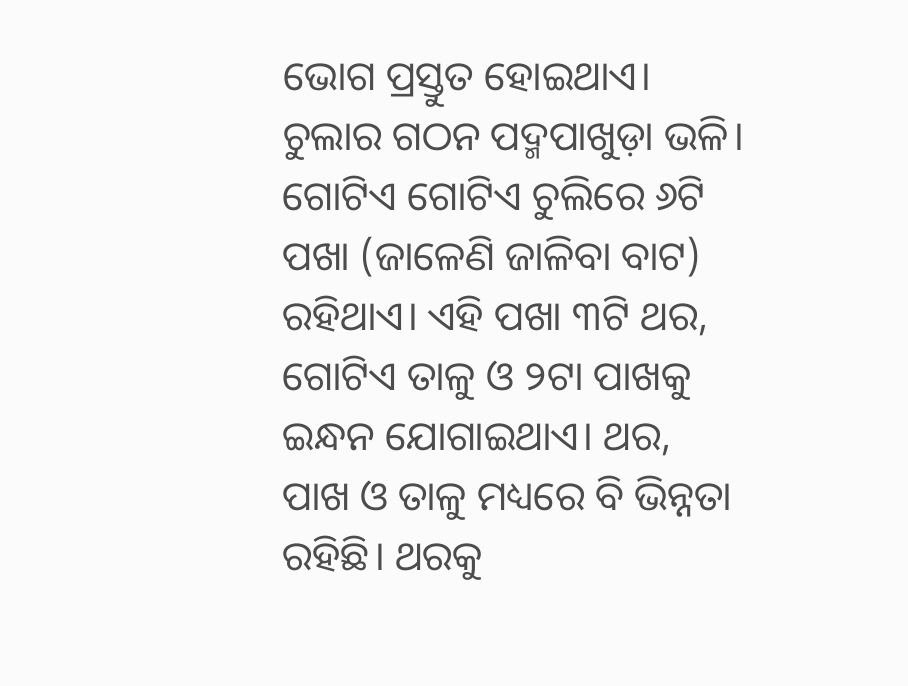ଭୋଗ ପ୍ରସ୍ତୁତ ହୋଇଥାଏ। ଚୁଲାର ଗଠନ ପଦ୍ମପାଖୁଡ଼ା ଭଳି। ଗୋଟିଏ ଗୋଟିଏ ଚୁଲିରେ ୬ଟି ପଖା (ଜାଳେଣି ଜାଳିବା ବାଟ) ରହିଥାଏ। ଏହି ପଖା ୩ଟି ଥର, ଗୋଟିଏ ତାଳୁ ଓ ୨ଟା ପାଖକୁ ଇନ୍ଧନ ଯୋଗାଇଥାଏ। ଥର, ପାଖ ଓ ତାଳୁ ମଧ୍ୟରେ ବି ଭିନ୍ନତା ରହିଛି। ଥରକୁ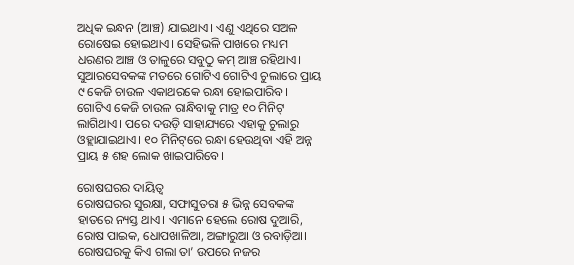ଅଧିକ ଇନ୍ଧନ (ଆଞ୍ଚ) ଯାଇଥାଏ। ଏଣୁ ଏଥିରେ ସଅଳ ରୋଷେଇ ହୋଇଥାଏ। ସେହିଭଳି ପାଖରେ ମଧ୍ୟମ ଧରଣର ଆଞ୍ଚ ଓ ତାଳୁରେ ସବୁଠୁ କମ୍‌ ଆଞ୍ଚ ରହିଥାଏ। ସୁଆରସେବକଙ୍କ ମତରେ ଗୋଟିଏ ଗୋଟିଏ ଚୁଲାରେ ପ୍ରାୟ ୯ କେଜି ଚାଉଳ ଏକାଥରକେ ରନ୍ଧା ହୋଇପାରିବ। ଗୋଟିଏ କେଜି ଚାଉଳ ରାନ୍ଧିବାକୁ ମାତ୍ର ୧୦ ମିନିଟ୍‌ ଲାଗିଥାଏ। ପରେ ଦଉଡ଼ି ସାହାଯ୍ୟରେ ଏହାକୁ ଚୁଲାରୁ ଓହ୍ଲାଯାଇଥାଏ। ୧୦ ମିନିଟ୍‌ରେ ରନ୍ଧା ହେଉଥିବା ଏହି ଅନ୍ନ ପ୍ରାୟ ୫ ଶହ ଲୋକ ଖାଇପାରିବେ।

ରୋଷଘରର ଦାୟିତ୍ବ
ରୋଷଘରର ସୁରକ୍ଷା, ସଫାସୁତରା ୫ ଭିନ୍ନ ସେବକଙ୍କ ହାତରେ ନ୍ୟସ୍ତ ଥାଏ। ଏମାନେ ହେ‌ଲେ ରୋଷ ଦୁଆରି, ରୋଷ ପାଇକ, ଧୋପଖାଳିଆ, ଅଙ୍ଗାରୁଆ ଓ ରବାଡ଼ିଆ। ରୋଷଘରକୁ କିଏ ଗଲା ତା’ ଉପରେ ନଜର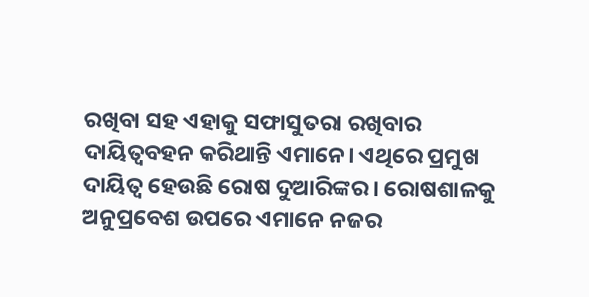ରଖିବା ସହ ଏହାକୁ ସଫାସୁତରା ରଖିବାର ଦାୟିତ୍ବବହନ କରିଥାନ୍ତି ଏମାନେ। ଏଥିରେ ପ୍ରମୁଖ ଦାୟିତ୍ବ ହେଉଛି ରୋଷ ଦୁଆରିଙ୍କର। ରୋଷଶାଳକୁ ଅନୁପ୍ରବେଶ ଉପରେ ଏମାନେ ନଜର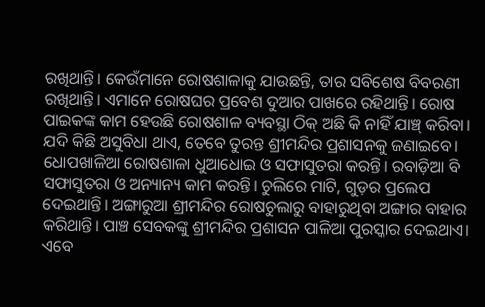ରଖିଥାନ୍ତି। କେଉଁମାନେ ରୋଷଶାଳାକୁ ଯାଉଛନ୍ତି, ତାର ସବିଶେଷ ବିବରଣୀ ରଖିଥାନ୍ତି। ଏମାନେ ରୋଷଘର ପ୍ରବେଶ ଦୁଆର ପାଖରେ ରହିଥାନ୍ତି। ରୋଷ ପାଇକଙ୍କ କାମ ହେଉଛି ରୋଷଶାଳ ବ୍ୟବସ୍ଥା ଠିକ୍‌ ଅଛି କି ନାହିଁ ଯାଞ୍ଚ୍‌ କରିବା। ଯଦି କିଛି ଅସୁବିଧା ଥାଏ, ତେବେ ତୁରନ୍ତ ଶ୍ରୀମନ୍ଦିର ପ୍ରଶାସନକୁ ଜଣାଇବେ। ଧୋପଖାଳିଆ ରୋଷଶାଳା ଧୁଆଧୋଇ ଓ ସଫାସୁତରା କରନ୍ତି। ରବାଡ଼ିଆ ବି ସଫାସୁତରା ଓ ଅନ୍ୟାନ୍ୟ କାମ କରନ୍ତି। ଚୁଲିରେ ମାଟି, ଗୁଡ଼ର ପ୍ରଲେପ ଦେଇଥାନ୍ତି। ଅଙ୍ଗାରୁଆ ଶ୍ରୀମନ୍ଦିର ରୋଷଚୁଲାରୁ ବାହାରୁଥିବା ଅଙ୍ଗାର ବାହାର କରିଥାନ୍ତି। ପାଞ୍ଚ ସେବକଙ୍କୁ ଶ୍ରୀମନ୍ଦିର ପ୍ରଶାସନ ପାଳିଆ ପୁରସ୍କାର ଦେଇଥାଏ। ଏବେ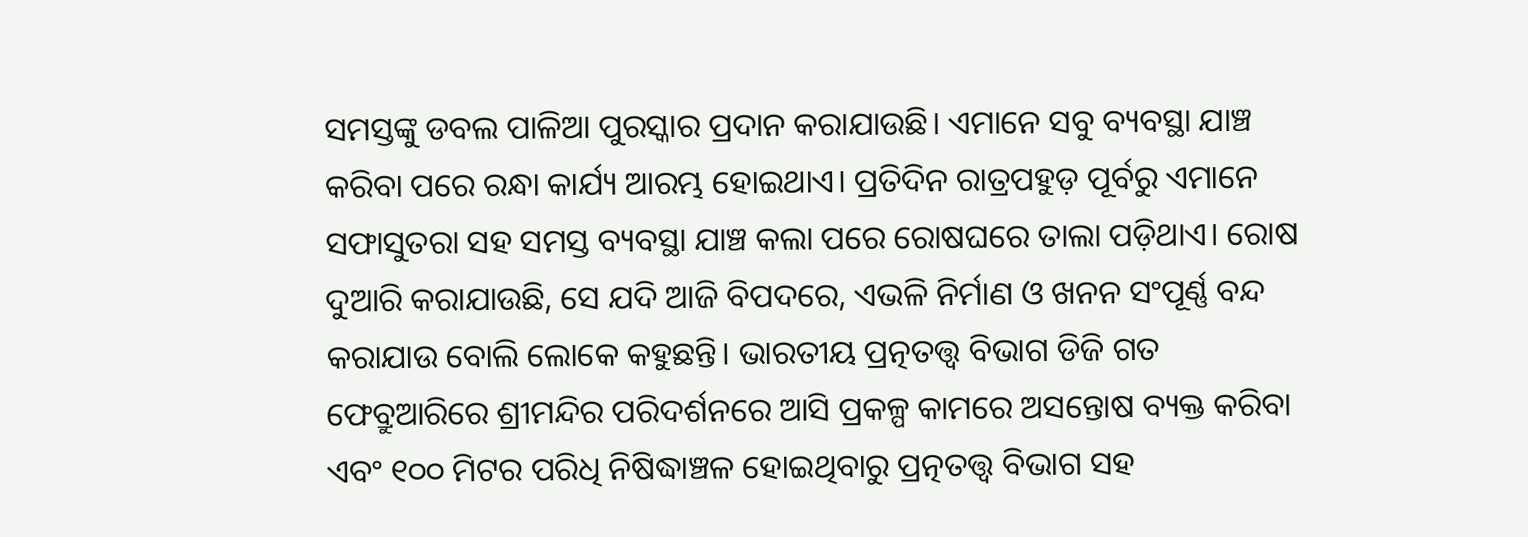ସମସ୍ତଙ୍କୁ ଡବଲ ପାଳିଆ ପୁରସ୍କାର ପ୍ରଦାନ କରାଯାଉଛି। ଏମାନେ ସବୁ ବ୍ୟବସ୍ଥା ଯାଞ୍ଚ କରିବା ପରେ ରନ୍ଧା କାର୍ଯ୍ୟ ଆରମ୍ଭ ହୋଇଥାଏ। ପ୍ରତିଦିନ ରାତ୍ରପହୁଡ଼ ପୂର୍ବରୁ ଏମାନେ ସଫାସୁତରା ସହ ସମସ୍ତ ବ୍ୟବସ୍ଥା ଯାଞ୍ଚ କଲା ପରେ ରୋଷଘରେ ତାଲା ପଡ଼ିଥାଏ। ରୋଷ ଦୁଆରି କରାଯାଉଛି, ସେ ଯଦି ଆଜି ବିପଦରେ, ଏଭଳି ନିର୍ମାଣ ଓ ଖନନ ସଂପୂର୍ଣ୍ଣ ‌ବନ୍ଦ କରାଯାଉ ବୋଲି ଲୋକେ କହୁଛନ୍ତି। ଭାରତୀୟ ପ୍ରତ୍ନତତ୍ତ୍ବ ବିଭାଗ ଡିଜି ଗତ ଫେବ୍ରୁଆରିରେ ଶ୍ରୀମନ୍ଦିର ପରିଦର୍ଶନରେ ଆସି ପ୍ରକଳ୍ପ କାମରେ ଅସନ୍ତୋଷ ବ୍ୟକ୍ତ କରିବା ଏବଂ ୧୦୦ ମିଟର ପରିଧି ନିଷିଦ୍ଧାଞ୍ଚଳ ହୋଇଥିବାରୁ ପ୍ରତ୍ନତତ୍ତ୍ବ ବିଭାଗ ସହ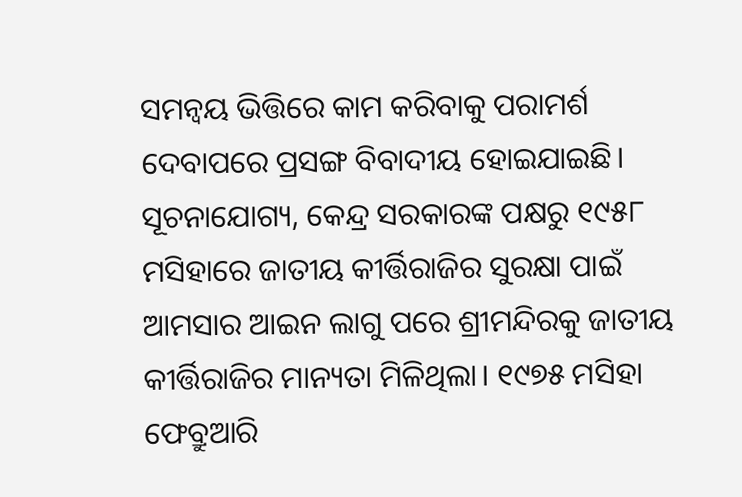ସମନ୍ବୟ ଭିତ୍ତିରେ କାମ କରିବାକୁ ପରାମର୍ଶ ଦେବାପରେ ପ୍ରସଙ୍ଗ ବିବାଦୀୟ ହୋଇଯାଇଛି। ସୂଚନାଯୋଗ୍ୟ, କେନ୍ଦ୍ର ସରକାରଙ୍କ ପକ୍ଷରୁ ୧୯୫୮ ମସିହାରେ ଜାତୀୟ କୀର୍ତ୍ତିରାଜିର ସୁରକ୍ଷା ପାଇଁ ଆମସାର ଆଇନ ଲାଗୁ ପରେ ଶ୍ରୀମନ୍ଦିରକୁ ଜାତୀୟ କୀର୍ତ୍ତିରାଜିର ମାନ୍ୟତା ମିଳିଥିଲା। ୧୯୭୫ ମସିହା ଫେବ୍ରୁଆରି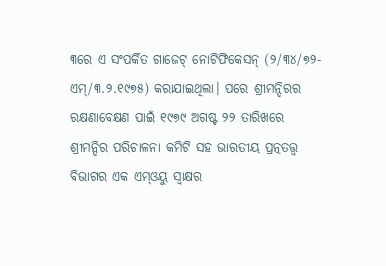୩ରେ ଏ ସଂପର୍କିତ ଗାଜେଟ୍‌ ନୋଟିଫିକେସନ୍‌ (୨/୩୪/୭୨-ଏମ୍‌/୩.୨.୧୯୭୫) କରାଯାଇଥିଲା। ପରେ ଶ୍ରୀମନ୍ଦିରର ରକ୍ଷଣାବେକ୍ଷଣ ପାଇଁ ୧୯୭୯ ଅଗଷ୍ଟ ୨୨ ତାରିଖରେ ଶ୍ରୀମନ୍ଦିର ପରିଚାଳନା କମିଟି ସହ ଭାରତୀୟ ପ୍ରତ୍ନତତ୍ତ୍ବ ବିଭାଗର ଏକ ଏମ୍‌ଓୟୁ ସ୍ବାକ୍ଷର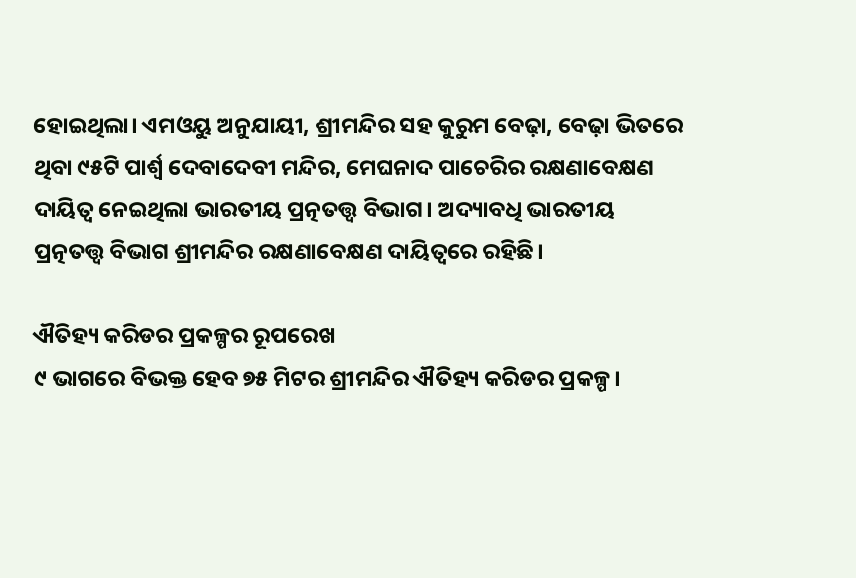ହୋଇଥିଲା। ଏମଓୟୁ ଅନୁଯାୟୀ, ଶ୍ରୀମନ୍ଦିର ସହ କୁରୁମ ବେଢ଼ା, ବେଢ଼ା ଭିତରେ ଥିବା ୯୫ଟି ପାର୍ଶ୍ବ ଦେବାଦେବୀ ମନ୍ଦିର, ମେଘନାଦ ପାଚେରିର ରକ୍ଷଣାବେକ୍ଷଣ ଦାୟିତ୍ବ ନେଇଥିଲା ଭାରତୀୟ ପ୍ରତ୍ନତତ୍ତ୍ବ ବିଭାଗ। ଅଦ୍ୟାବଧି ଭାରତୀୟ ପ୍ରତ୍ନତତ୍ତ୍ବ ବିଭାଗ ଶ୍ରୀମନ୍ଦିର ରକ୍ଷଣାବେକ୍ଷଣ ଦାୟିତ୍ବରେ ରହିଛି।

ଐତିହ୍ୟ କରିଡର ପ୍ରକଳ୍ପର ରୂପରେଖ
୯ ଭାଗରେ ବିଭକ୍ତ ହେବ ୭୫ ମିଟର ଶ୍ରୀମନ୍ଦିର ଐତିହ୍ୟ କରିଡର ପ୍ରକଳ୍ପ।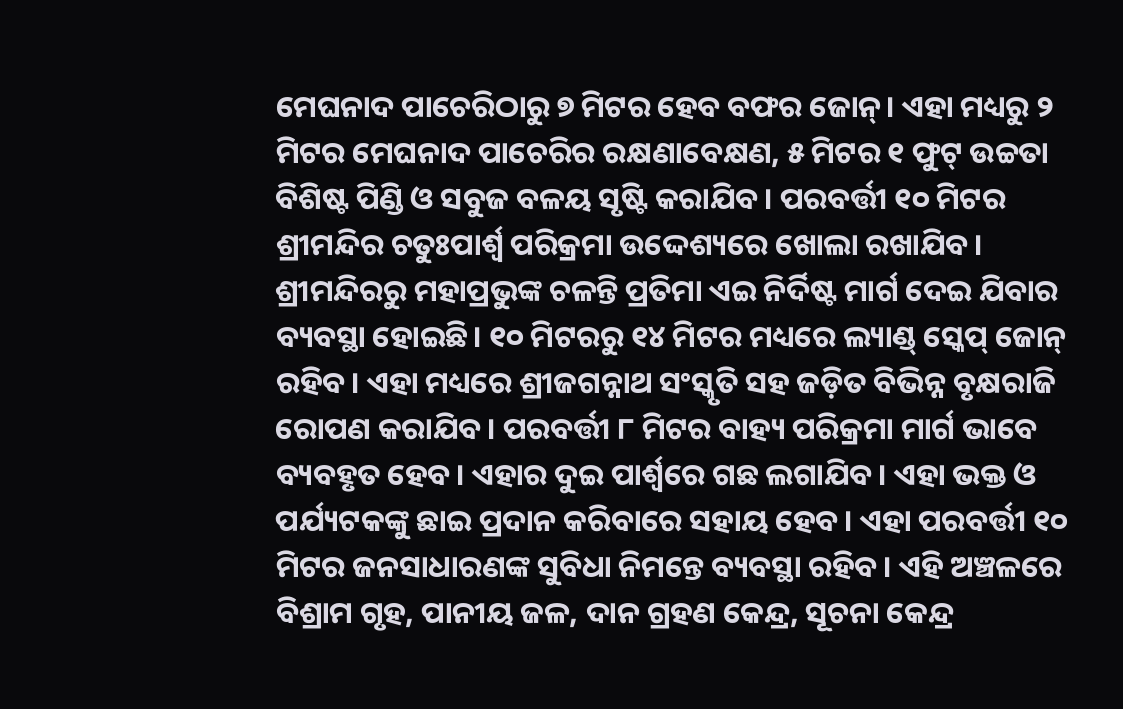ମେଘନାଦ ପାଚେରିଠାରୁ ୭ ମିଟର ହେବ ବଫର ଜୋନ୍‌। ଏହା ମଧ୍ୟରୁ ୨ ମିଟର ମେଘନାଦ ପାଚେରିର ରକ୍ଷଣାବେକ୍ଷଣ, ୫ ମିଟର ୧ ଫୁଟ୍‌ ଉଚ୍ଚତା ବିଶିଷ୍ଟ ପିଣ୍ଡି ଓ ସବୁଜ ବଳୟ ସୃଷ୍ଟି କରାଯିବ। ପରବର୍ତ୍ତୀ ୧୦ ମିଟର ଶ୍ରୀମନ୍ଦିର ଚତୁଃପାର୍ଶ୍ବ ପରିକ୍ରମା ଉଦ୍ଦେଶ୍ୟରେ ଖୋଲା ରଖାଯିବ। ଶ୍ରୀମନ୍ଦିରରୁ ମହାପ୍ରଭୁଙ୍କ ଚଳନ୍ତି ପ୍ରତିମା ଏଇ ନିର୍ଦିଷ୍ଟ ମାର୍ଗ ଦେଇ ଯିବାର ବ୍ୟବସ୍ଥା ହୋଇଛି। ୧୦ ମିଟରରୁ ୧୪ ମିଟର ମଧ୍ୟରେ ଲ୍ୟାଣ୍ଡ୍‌ ସ୍କେପ୍‌ ଜୋନ୍‌ ରହିବ। ଏହା ମଧ୍ୟରେ ଶ୍ରୀଜଗନ୍ନାଥ ସଂସ୍କୃତି ସହ ଜଡ଼ିତ ବିଭିନ୍ନ ବୃକ୍ଷରାଜି ରୋପଣ କରାଯିବ। ପରବର୍ତ୍ତୀ ୮ ମିଟର ବାହ୍ୟ ପରିକ୍ରମା ମାର୍ଗ ଭାବେ ବ୍ୟବହୃତ ହେବ। ଏହାର ଦୁଇ ପାର୍ଶ୍ବରେ ଗଛ ଲଗାଯିବ। ଏହା ଭକ୍ତ ଓ ପର୍ଯ୍ୟଟକଙ୍କୁ ଛାଇ ପ୍ରଦାନ କରିବାରେ ସହାୟ ହେବ। ଏହା ପରବର୍ତ୍ତୀ ୧୦ ମିଟର ଜନସାଧାରଣଙ୍କ ସୁବିଧା ନିମନ୍ତେ ବ୍ୟବସ୍ଥା ରହିବ। ଏହି ଅଞ୍ଚଳରେ ବିଶ୍ରାମ ଗୃହ, ପାନୀୟ ଜଳ, ଦାନ ଗ୍ରହଣ କେନ୍ଦ୍ର, ସୂଚନା କେନ୍ଦ୍ର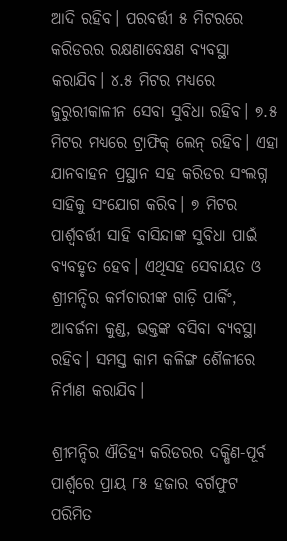ଆଦି ରହିବ। ପରବର୍ତ୍ତୀ ୫ ମିଟରରେ କରିଡରର ରକ୍ଷଣାବେକ୍ଷଣ ବ୍ୟବସ୍ଥା କରାଯିବ। ୪.୫ ମିଟର ମଧ୍ୟରେ ଜୁରୁରୀକାଳୀନ ସେବା ସୁବିଧା ରହିବ। ୭.୫ ମିଟର ମଧ୍ୟରେ ଟ୍ରାଫିକ୍‌ ଲେନ୍‌ ରହିବ। ଏହା ଯାନବାହନ ପ୍ରସ୍ଥାନ ସହ କରିଡର ସଂଲଗ୍ନ ସାହିକୁ ସଂଯୋଗ କରିବ। ୭ ମିଟର ପାର୍ଶ୍ବବର୍ତ୍ତୀ ସାହି ବାସିନ୍ଦାଙ୍କ ସୁବିଧା ପାଇଁ ବ୍ୟବହୃତ ହେବ। ଏଥିସହ ସେବାୟତ ଓ ଶ୍ରୀମନ୍ଦିର କର୍ମଚାରୀଙ୍କ ଗାଡ଼ି ପାର୍କିଂ, ଆବର୍ଜନା କୁଣ୍ଡ, ଭକ୍ତଙ୍କ ବସିବା ବ୍ୟବସ୍ଥା ରହିବ। ସମସ୍ତ କାମ କଳିଙ୍ଗ ଶୈଳୀରେ ନିର୍ମାଣ କରାଯିବ।

ଶ୍ରୀମନ୍ଦିର ଐତିହ୍ୟ କରିଡରର ଦକ୍ଷିଣ-ପୂର୍ବ ପାର୍ଶ୍ବରେ ପ୍ରାୟ ୮୫ ହଜାର ବର୍ଗଫୁଟ ପରିମିତ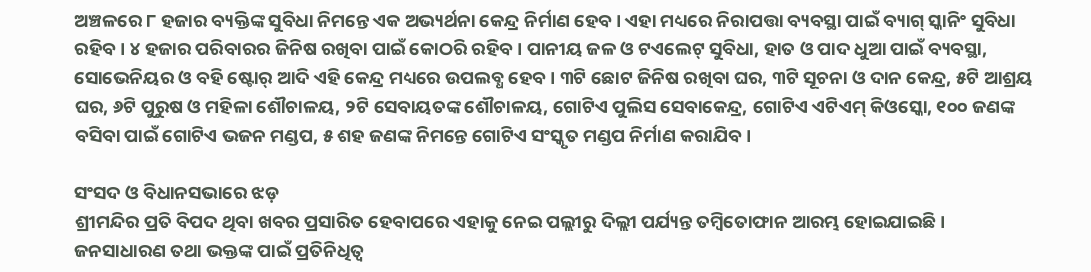ଅଞ୍ଚଳରେ ୮ ହଜାର ବ୍ୟକ୍ତିଙ୍କ ସୁବିଧା ନିମନ୍ତେ ଏକ ଅଭ୍ୟର୍ଥନା କେନ୍ଦ୍ର ନିର୍ମାଣ ହେବ। ଏହା ମଧ୍ୟରେ ନିରାପତ୍ତା ବ୍ୟବସ୍ଥା ପାଇଁ ବ୍ୟାଗ୍‌ ସ୍କାନିଂ ସୁବିଧା ରହିବ। ୪ ହଜାର ପରିବାରର ଜିନିଷ ରଖିବା ପାଇଁ କୋ‌ଠରି ରହିବ। ପାନୀୟ ଜଳ ଓ ଟଏଲେଟ୍‌ ସୁବିଧା, ହାତ ଓ ପାଦ ଧୁଆ ପାଇଁ ବ୍ୟବସ୍ଥା, ସୋଭେନିୟର ଓ ବହି ଷ୍ଟୋର୍‌ ଆଦି ଏହି କେନ୍ଦ୍ର ମଧ୍ୟରେ ଉପଲବ୍ଧ ହେବ। ୩ଟି ଛୋଟ ଜିନିଷ ରଖିବା ଘର, ୩ଟି ସୂଚନା ଓ ଦାନ କେନ୍ଦ୍ର, ୫ଟି ଆଶ୍ରୟ ଘର, ୬ଟି ପୁରୁଷ ଓ ମହିଳା ଶୌଚାଳୟ, ୨ଟି ସେବାୟତଙ୍କ ଶୌଚାଳୟ, ଗୋଟିଏ ପୁଲିସ ସେବାକେନ୍ଦ୍ର, ଗୋଟିଏ ଏଟିଏମ୍‌ କିଓସ୍କୋ, ୧୦୦ ଜଣଙ୍କ ବସିବା ପାଇଁ ଗୋଟିଏ ଭଜନ ମଣ୍ଡପ, ୫ ଶହ ଜଣଙ୍କ ନିମନ୍ତେ ଗୋଟିଏ ସଂସ୍କୃତ ମଣ୍ଡପ ନିର୍ମାଣ କରାଯିବ।

ସଂସଦ ଓ ବିଧାନସଭାରେ ଝଡ଼
ଶ୍ରୀମନ୍ଦିର ପ୍ରତି ବିପଦ ଥିବା ଖବର ପ୍ରସାରିତ ହେବାପରେ ଏହାକୁ ନେଇ ପଲ୍ଲୀରୁ ଦିଲ୍ଲୀ ପର୍ଯ୍ୟନ୍ତ ତମ୍ବିତୋଫାନ ଆରମ୍ଭ ହୋଇଯାଇଛି। ଜନସାଧାରଣ ତଥା ଭକ୍ତଙ୍କ ପାଇଁ ପ୍ରତିନିଧିତ୍ବ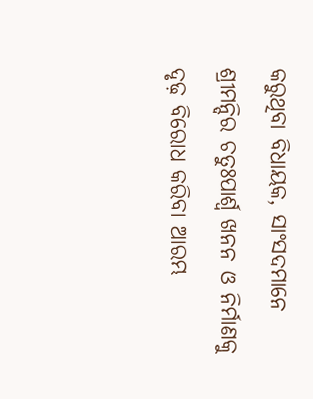କରୁଥିବା ବିଧାୟକ, ସାଂସଦମାନେ ଶ୍ରୀମନ୍ଦିର ଚତୁଃପାର୍ଶ୍ବ ଖନନ ଓ ନିର୍ମାଣକୁ ଦୃଢ଼ ବିରୋଧ କରିବା ଆରମ୍ଭ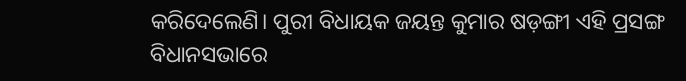କରିଦେଲେଣି। ପୁରୀ ବିଧାୟକ ଜୟନ୍ତ କୁମାର ଷଡ଼ଙ୍ଗୀ ଏହି ପ୍ରସଙ୍ଗ ବିଧାନସଭାରେ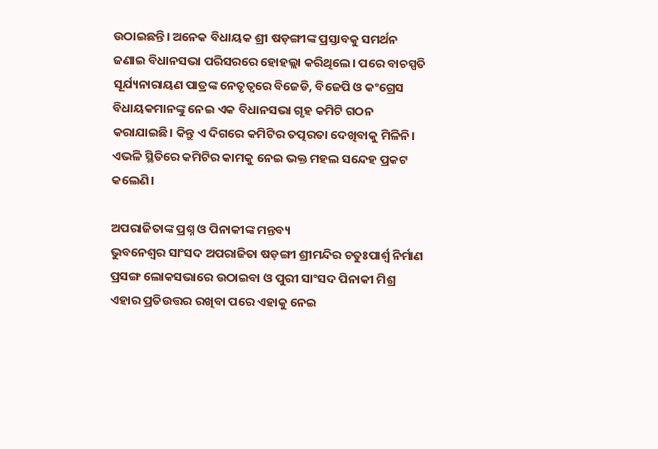ଉଠାଇଛନ୍ତି। ଅନେକ ବିଧାୟକ ଶ୍ରୀ ଷଡ଼ଙ୍ଗୀଙ୍କ ପ୍ରସ୍ତାବକୁ ସମର୍ଥନ ଜଣାଇ ବିଧାନସଭା ପରିସରରେ ହୋହଲ୍ଲା କରିଥିଲେ। ପରେ ବାଚସ୍ପତି ସୂର୍ଯ୍ୟନାରାୟଣ ପାତ୍ରଙ୍କ ନେତୃତ୍ବରେ ବିଜେଡି, ବିଜେପି ଓ କଂଗ୍ରେସ ବିଧାୟକମାନଙ୍କୁ ନେଇ ଏକ ବିଧାନସଭା ଗୃହ କମିଟି ଗଠନ କରାଯାଇଛି। କିନ୍ତୁ ଏ ଦିଗରେ କମିଟିର ତତ୍ପରତା ଦେଖିବାକୁ ମିଳିନି। ଏଭଳି ସ୍ଥିତିରେ କମିଟିର କାମକୁ ନେଇ ଭକ୍ତ ମହଲ ସନ୍ଦେହ ପ୍ରକଟ କଲେଣି।

ଅପରାଜିତାଙ୍କ ପ୍ରଶ୍ନ ଓ ପିନାକୀଙ୍କ ମନ୍ତବ୍ୟ
ଭୁବନେଶ୍ବର ସାଂସଦ ଅପରାଜିତା ଷଡ଼ଙ୍ଗୀ ଶ୍ରୀମନ୍ଦିର ଚତୁଃପାର୍ଶ୍ବ ନିର୍ମାଣ ପ୍ରସଙ୍ଗ ଲୋକସଭାରେ ଉଠାଇବା ଓ ପୁରୀ ସାଂସଦ ପିନାକୀ ମିଶ୍ର ଏହାର ପ୍ରତିଉତ୍ତର ରଖିବା ପରେ ଏହାକୁ ନେଇ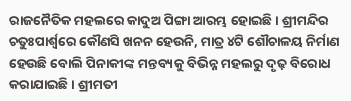ରାଜନୈତିକ ମହଲରେ କାଦୁଅ ପିଙ୍ଗା ଆରମ୍ଭ ହୋଇଛି। ଶ୍ରୀମନ୍ଦିର ଚତୁଃପାର୍ଶ୍ବରେ କୌଣସି ଖନନ ହେଉନି, ମାତ୍ର ୪ଟି ଶୌଚାଳୟ ନିର୍ମାଣ ହେଉଛି ବୋଲି ପିନାକୀଙ୍କ ମନ୍ତବ୍ୟକୁ ବିଭିନ୍ନ ମହଲରୁ ଦୃଢ଼ ବିରୋଧ କରାଯାଇଛି। ଶ୍ରୀମତୀ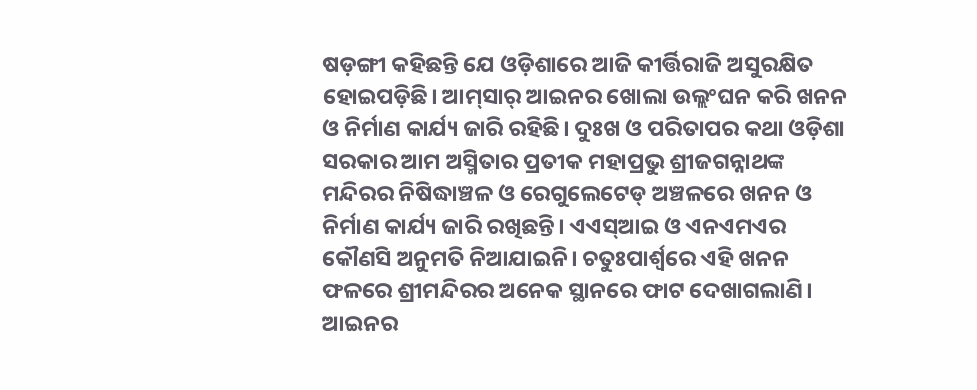ଷଡ଼ଙ୍ଗୀ କହିଛନ୍ତି ଯେ ଓଡ଼ିଶାରେ ଆଜି କୀର୍ତ୍ତିରାଜି ଅସୁରକ୍ଷିତ ହୋଇପଡ଼ିଛି। ଆମ୍‌ସାର୍‌ ଆଇନର ଖୋଲା ଉଲ୍ଲଂଘନ କରି ଖନନ ଓ ନିର୍ମାଣ କାର୍ଯ୍ୟ ଜାରି ରହିଛି। ଦୁଃଖ ଓ ପରିତାପର କଥା ଓଡ଼ିଶା ସରକାର ଆମ ଅସ୍ମିତାର ପ୍ରତୀକ ମହାପ୍ରଭୁ ଶ୍ରୀଜଗନ୍ନାଥଙ୍କ ମନ୍ଦିରର ନିଷିଦ୍ଧାଞ୍ଚଳ ଓ ରେଗୁଲେଟେ‌ଡ୍‌ ଅଞ୍ଚଳରେ ଖନନ ଓ ନିର୍ମାଣ କାର୍ଯ୍ୟ ଜାରି ରଖିଛନ୍ତି। ଏଏସ୍‌ଆଇ ଓ ଏନଏମଏର କୌଣସି ଅନୁମତି ନିଆଯାଇନି। ଚତୁଃପାର୍ଶ୍ବରେ ଏହି ଖନନ ଫଳରେ ଶ୍ରୀମନ୍ଦିରର ଅନେକ ସ୍ଥାନରେ ଫାଟ ଦେଖାଗଲାଣି। ଆଇନର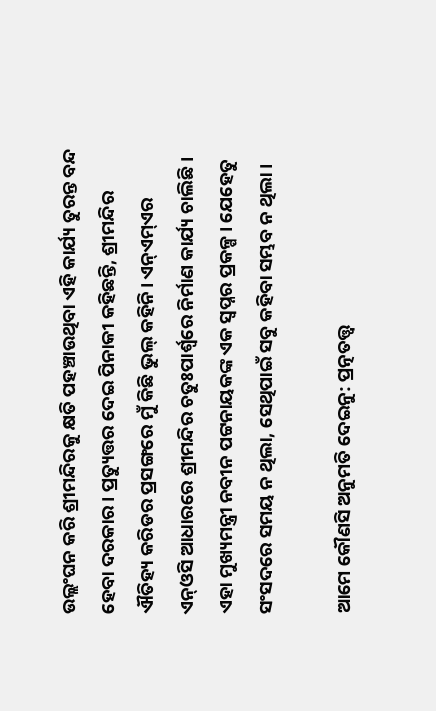ଉଲ୍ଲଂଘନ କରି ଶ୍ରୀମନ୍ଦିରକୁ କ୍ଷତି ପହଞ୍ଚାଉଥିବା ଏହି କାର୍ଯ୍ୟ ତୁରନ୍ତ ବନ୍ଦ ହେବା ଦରକାର। ପ୍ରତ୍ୟୁତ୍ତର ଦେଇ ପିନାକୀ କହିଛନ୍ତି, ଶ୍ରୀମନ୍ଦିର ଐତିହ୍ୟ କରିଡର ପ୍ରସଙ୍ଗରେ ମୁଁ କିଛି ଭୁଲ୍‌ କହିନି। ଏନ୍‌ଏମ୍‌ଏର ଏନ୍‌ଓସି ଆଧାରରେ ଶ୍ରୀମନ୍ଦିର ଚତୁଃପାର୍ଶ୍ବରେ ନିର୍ମାଣ କାର୍ଯ୍ୟ ଚାଲିଛି। ଏହା ମୁଖ୍ୟମନ୍ତ୍ରୀ ନବୀନ ପଟ୍ଟନାୟକଙ୍କ ଏକ ସ୍ବପ୍ନର ପ୍ରକଳ୍ପ। ଯେହେତୁ ସଂସଦରେ ସମୟ ନ ଥିଲା, ସେଥିପାଇଁ ସବୁ କହିବା ସମ୍ଭବ ନ ଥିଲା।

ଆମେ କୌଣସି ଅନୁମତି ଦେଇନୁ: ପ୍ରତ୍ନତତ୍ତ୍ବ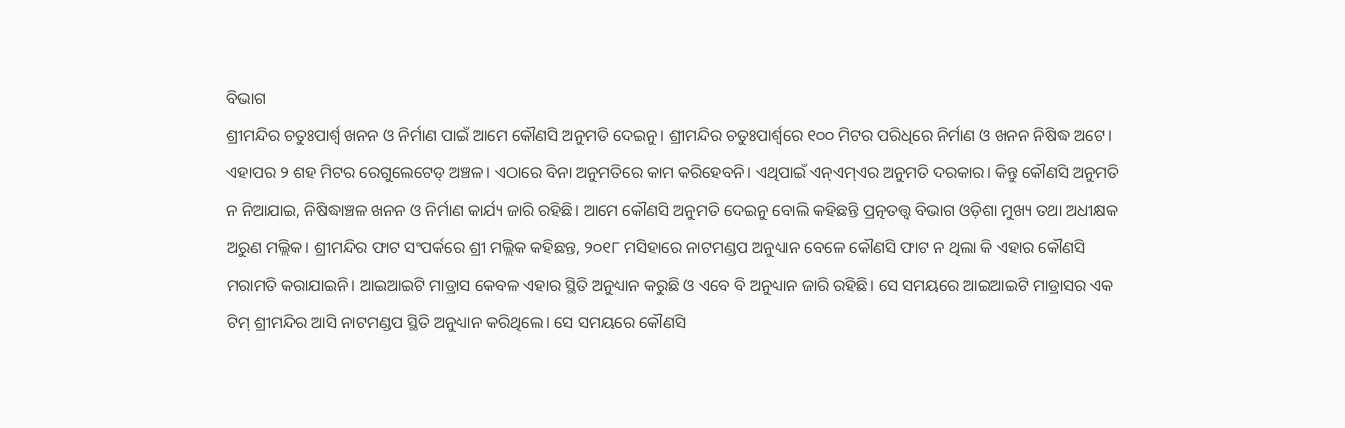ବିଭାଗ
ଶ୍ରୀମନ୍ଦିର ଚତୁଃପାର୍ଶ୍ବ ଖନନ ଓ ନିର୍ମାଣ ପାଇଁ ଆମେ କୌଣସି ଅନୁମତି ଦେଇନୁ। ଶ୍ରୀମନ୍ଦିର ଚତୁଃପାର୍ଶ୍ବରେ ୧୦୦ ମିଟର ପରିଧିରେ ନିର୍ମାଣ ଓ ଖନନ ନିଷିଦ୍ଧ ଅଟେ। ଏହାପର ୨ ଶହ ମିଟର ରେଗୁଲେଟେଡ୍‌ ଅଞ୍ଚଳ। ଏଠାରେ ବିନା ଅନୁମତିରେ କାମ କରିହେବନି। ଏଥିପାଇଁ ଏନ୍‌ଏମ୍‌ଏର ଅନୁମତି ଦରକାର। କିନ୍ତୁ କୌଣସି ଅନୁମତି ନ ନିଆଯାଇ, ନିଷିଦ୍ଧାଞ୍ଚଳ ଖନନ ଓ ନିର୍ମାଣ କାର୍ଯ୍ୟ ଜାରି ରହିଛି। ଆମେ କୌଣସି ଅନୁମତି ଦେଇନୁ ବୋଲି କହିଛନ୍ତି ପ୍ରତ୍ନତତ୍ତ୍ବ ବିଭାଗ ଓଡ଼ିଶା‌ ମୁଖ୍ୟ ତଥା ଅଧୀକ୍ଷକ ଅରୁଣ ମଲ୍ଲିକ। ଶ୍ରୀମନ୍ଦିର ଫାଟ ସଂପର୍କରେ ଶ୍ରୀ ମଲ୍ଲିକ କହିଛନ୍ତ, ୨୦୧୮ ମସିହାରେ ନାଟମଣ୍ଡପ ଅନୁଧ୍ୟାନ ବେଳେ କୌଣସି ଫାଟ ନ ଥିଲା କି ଏହାର କୌଣସି ମରାମତି କରାଯାଇନି। ଆଇଆଇଟି ମାଡ୍ରାସ କେବଳ ଏହାର ସ୍ଥିତି ଅନୁଧ୍ୟାନ କରୁଛି ଓ ଏବେ ବି ଅନୁଧ୍ୟାନ ଜାରି ରହିଛି। ସେ ସମୟରେ ଆଇଆଇଟି ମାଡ୍ରାସର ଏକ ଟିମ୍‌ ଶ୍ରୀମନ୍ଦିର ଆସି ନାଟମଣ୍ଡପ ସ୍ଥିତି ଅନୁଧ୍ୟାନ କରିଥିଲେ। ସେ ସମୟରେ କୌଣସି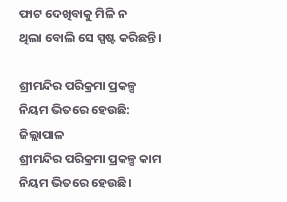ଫାଟ ଦେଖିବାକୁ ମିଳି ନ ଥିଲା ‌ବୋଲି ସେ ସ୍ପଷ୍ଟ କରିଛନ୍ତି।

ଶ୍ରୀମନ୍ଦିର ପରିକ୍ରମା ପ୍ରକଳ୍ପ ନିୟମ ଭିତରେ ହେଉଛି: ଜିଲ୍ଲାପାଳ
ଶ୍ରୀମନ୍ଦିର ପରିକ୍ରମା ପ୍ରକଳ୍ପ କାମ ନିୟମ ଭିତରେ ହେଉଛି।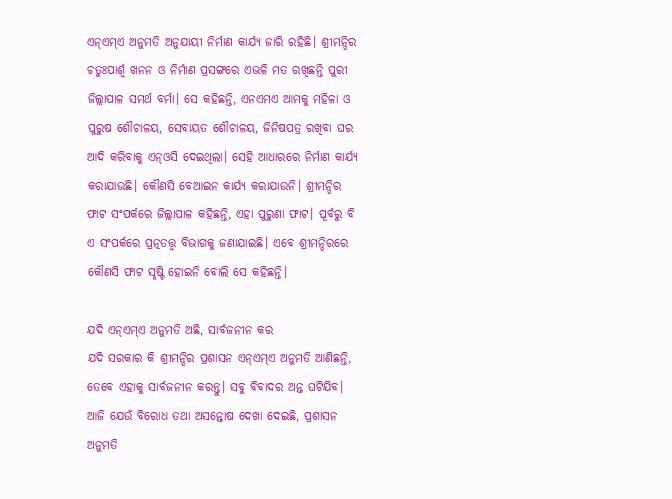ଏନ୍‌ଏମ୍‌ଏ ଅନୁମତି ଅନୁଯାୟୀ ନିର୍ମାଣ କାର୍ଯ୍ୟ ଜାରି ରହିଛି। ଶ୍ରୀମନ୍ଦିର ଚତୁଃପାର୍ଶ୍ବ ଖନନ ଓ ନିର୍ମାଣ ପ୍ରସଙ୍ଗରେ ଏଭଳି ମତ ରଖିଛନ୍ତି ପୁରୀ ଜିଲ୍ଲାପାଳ ସମର୍ଥ ବର୍ମା। ସେ କହିଛନ୍ତି, ଏନଏମଏ ଆମକୁ ମହିଳା ଓ ପୁରୁଷ ଶୌଚାଳୟ, ସେବାୟତ ଶୌଚାଳୟ, ଜିନିଷପତ୍ର ରଖିବା ଘର ଆଦି କରିବାକୁ ଏନ୍‌ଓସି ଦେଇଥିଲା। ସେହି ଆଧାରରେ ନିର୍ମାଣ କାର୍ଯ୍ୟ କରାଯାଉଛି। କୌଣସି ବେଆଇନ କାର୍ଯ୍ୟ କରାଯାଉନି। ଶ୍ରୀମନ୍ଦିର ଫାଟ ସଂପର୍କରେ ଜିଲ୍ଲାପାଳ କହିଛନ୍ତି, ଏହା ପୁରୁଣା ଫାଟ। ପୂର୍ବରୁ ବି ଏ ସଂପର୍କରେ ପ୍ରତ୍ନତତ୍ତ୍ବ ବିଭାଗକୁ ଜଣାଯାଇଛି। ଏବେ ଶ୍ରୀମନ୍ଦିରରେ କୌଣସି ଫାଟ ସୃଷ୍ଟି ହୋଇନି ବୋଲି ସେ କହିଛନ୍ତି।

ଯଦି ଏନ୍‌ଏମ୍‌ଏ ଅନୁମତି ଅଛି, ସାର୍ବଜନୀନ କର
ଯଦି ସରକାର କି ଶ୍ରୀମନ୍ଦିର ପ୍ରଶାସନ ଏନ୍‌ଏମ୍‌ଏ ଅନୁମତି ଆଣିଛନ୍ତି, ତେବେ ଏହାକୁ ସାର୍ବଜନୀନ କରନ୍ତୁ। ସବୁ ବିବାଦର ଅନ୍ତ ଘଟିଯିବ। ଆଜି ଯେଉଁ ବିରୋଧ ତଥା ଅସନ୍ତୋଷ ଦେଖା‌ ଦେଇଛି, ପ୍ରଶାସନ ଅନୁମତି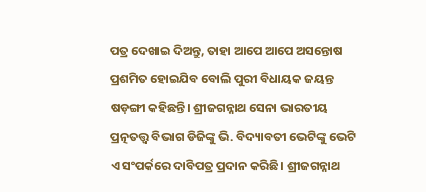ପତ୍ର ଦେଖାଇ ଦିଅନ୍ତୁ, ତାହା ଆପେ ଆପେ ଅସନ୍ତୋଷ ପ୍ରଶମିତ ହୋଇଯିବ ବୋଲି ପୁରୀ ବିଧାୟକ ଜୟନ୍ତ ଷଡ଼ଙ୍ଗୀ କହିଛନ୍ତି। ଶ୍ରୀଜଗନ୍ନାଥ ସେନା ଭାରତୀୟ ପ୍ରତ୍ନତତ୍ତ୍ବ ବିଭାଗ ଡିଜିଙ୍କୁ ଭି. ବିଦ୍ୟାବତୀ ଭେଟିଙ୍କୁ ଭେଟି ଏ ସଂପର୍କରେ ଦାବିପତ୍ର ପ୍ରଦାନ କରିଛି। ଶ୍ରୀଜଗନ୍ନାଥ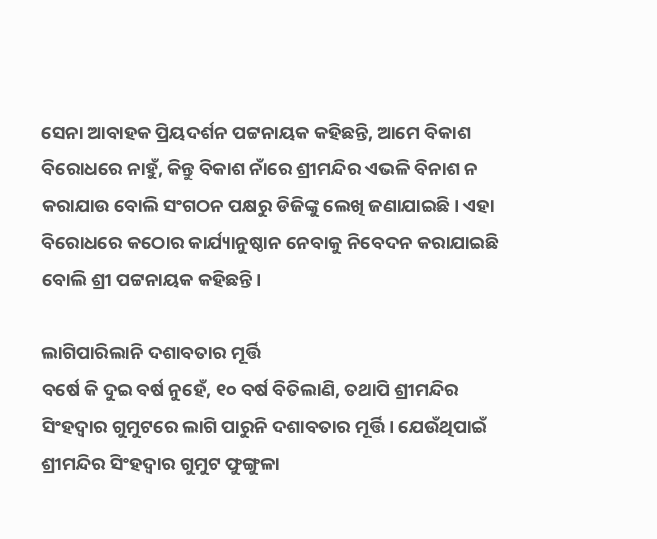ସେନା ଆବାହକ ପ୍ରିୟଦର୍ଶନ ପଟ୍ଟନାୟକ କହିଛନ୍ତି, ଆମେ ବିକାଶ ବିରୋଧରେ ନାହୁଁ, କିନ୍ତୁ ବିକାଶ ନାଁରେ ଶ୍ରୀମନ୍ଦିର ଏଭଳି ବିନାଶ ନ କରାଯାଉ ବୋଲି ସଂଗଠନ ପକ୍ଷରୁ ଡିଜିଙ୍କୁ ଲେଖି ଜଣାଯାଇଛି। ଏହା ବିରୋଧରେ କଠୋର କାର୍ଯ୍ୟାନୁଷ୍ଠାନ ନେବାକୁ ନିବେଦନ କରାଯାଇଛି ବୋଲି ଶ୍ରୀ ପଟ୍ଟନାୟକ କହିଛନ୍ତି।

ଲାଗିପାରିଲାନି ଦଶାବତାର ମୂର୍ତ୍ତି
ବର୍ଷେ କି ଦୁଇ ବର୍ଷ ନୁହେଁ, ୧୦ ବର୍ଷ ବିତିଲାଣି, ତଥାପି ଶ୍ରୀମନ୍ଦିର ସିଂହଦ୍ବାର ଗୁମୁଟରେ ଲାଗି ପାରୁନି ଦଶାବତାର ମୂର୍ତ୍ତି। ଯେଉଁଥିପାଇଁ ଶ୍ରୀମନ୍ଦିର ସିଂହଦ୍ବାର ଗୁମୁଟ ଫୁଙ୍ଗୁଳା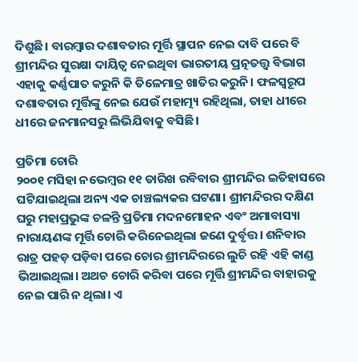ଦିଶୁଛି। ବାରମ୍ବାର ଦଶାବତାର ମୂର୍ତ୍ତି ସ୍ଥାପନ ନେଇ ଦାବି ପରେ ବି ଶ୍ରୀମନ୍ଦିର ସୁରକ୍ଷା ଦାୟିତ୍ବ ନେଇଥିବା ଭାରତୀୟ ପ୍ରତ୍ନତତ୍ତ୍ବ ବିଭାଗ ଏହାକୁ କର୍ଣ୍ଣପାତ କରୁନି କି ତିଳେମାତ୍ର ଖାତିର କରୁନି। ଫଳସ୍ବରୂପ ଦଶାବତାର ମୂର୍ତ୍ତିଙ୍କୁ ନେଇ ଯେଉଁ ମହାତ୍ମ୍ୟ ରହିଥିଲା, ତାହା ଧୀରେ ଧୀରେ ଜନମାନସରୁ ଲିଭିଯିବାକୁ ବସିଛି।

ପ୍ରତିମା ଚୋରି
୨୦୦୧ ମସିହା ନଭେମ୍ବର ୧୧ ତାରିଖ ରବିବାର ଶ୍ରୀମନ୍ଦିର ଇତିହାସରେ ଘଟିଯାଇଥିଲା ଅନ୍ୟ ଏକ ଚାଞ୍ଚଲ୍ୟକର ଘଟଣା। ଶ୍ରୀମନ୍ଦିରର ଦକ୍ଷିଣ ଘରୁ ମହାପ୍ରଭୁଙ୍କ ଚଳନ୍ତି ପ୍ରତିମା ମଦନମୋହନ ଏବଂ ଅମାବାସ୍ୟା ନାରାୟଣଙ୍କ ମୂର୍ତ୍ତି ଚୋରି କରିନେଇଥିଲା ଜଣେ ଦୁର୍ବୃତ୍ତ। ଶନିବାର ରାତ୍ର ପହଡ଼ ପଡ଼ିବା ପରେ ଚୋର ଶ୍ରୀମନ୍ଦିରରେ ଲୁଚି ରହି ଏହି କାଣ୍ଡ ଭିଆଇଥିଲା। ଅଥଚ ଚୋରି କରିବା ‌ପରେ ମୂର୍ତ୍ତି ଶ୍ରୀମନ୍ଦିର ବାହାରକୁ ନେଇ ପାରି ନ ଥିଲା। ଏ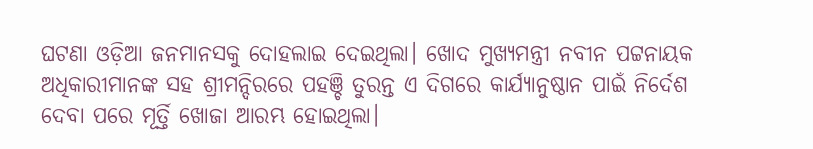ଘଟଣା ଓଡ଼ିଆ ଜନମାନସକୁ ଦୋହଲାଇ ଦେଇଥିଲା। ଖୋଦ ମୁଖ୍ୟମନ୍ତ୍ରୀ ନବୀନ ପଟ୍ଟନାୟକ ଅଧିକାରୀମାନଙ୍କ ସହ ଶ୍ରୀମନ୍ଦିରରେ ପହଞ୍ଚି ତୁରନ୍ତ ଏ ଦିଗରେ କାର୍ଯ୍ୟାନୁଷ୍ଠାନ ପାଇଁ ନିର୍ଦେଶ ଦେବା ପରେ ମୂର୍ତ୍ତି ଖୋଜା ଆରମ୍ଭ ହୋଇଥିଲା।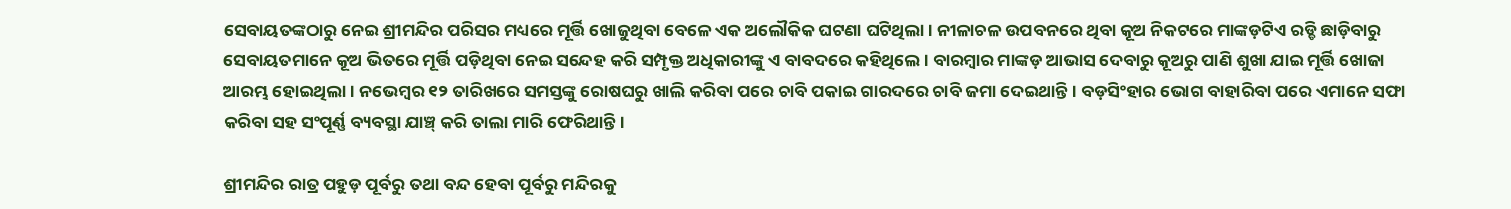ସେବାୟତଙ୍କଠାରୁ ନେଇ ଶ୍ରୀମନ୍ଦିର ପରିସର ମଧ୍ୟରେ ମୂର୍ତ୍ତି ଖୋଜୁଥିବା ବେଳେ ଏକ ଅଲୌକିକ ଘଟଣା ଘଟିଥିଲା। ନୀଳାଚଳ ଉପବନରେ ଥିବା କୂଅ ନିକଟରେ ମାଙ୍କଡ଼ଟିଏ ‌ରଡ୍ଡି ଛାଡ଼ିବାରୁ ସେବାୟତମାନେ କୂଅ ଭିତରେ ମୂର୍ତ୍ତି ପଡ଼ିଥିବା ନେଇ ସନ୍ଦେହ କରି ସମ୍ପୃକ୍ତ ଅଧିକାରୀଙ୍କୁ ଏ ବାବଦରେ କହିଥିଲେ। ବାରମ୍ବାର ମାଙ୍କଡ଼ ଆଭାସ ଦେବାରୁ କୂଅରୁ ପାଣି ଶୁଖା ଯାଇ ମୂର୍ତ୍ତି ଖୋଜା ଆରମ୍ଭ ହୋଇଥିଲା। ନଭେମ୍ବର ୧୨ ତାରିଖରେ ସମସ୍ତଙ୍କୁ ରୋଷଘରୁ ଖାଲି କରିବା ପରେ ଚାବି ପକାଇ ଗାରଦରେ ଚାବି ଜମା ଦେଇଥାନ୍ତି। ବଡ଼ସିଂହାର ଭୋଗ ବାହାରିବା ପରେ ଏମାନେ ସଫା କରିବା ସହ ସଂପୂର୍ଣ୍ଣ ବ୍ୟବସ୍ଥା ଯାଞ୍ଚ୍‌ କରି ତାଲା ମାରି ଫେରିଥାନ୍ତି।

ଶ୍ରୀମନ୍ଦିର ରାତ୍ର ପହୁଡ଼ ପୂର୍ବରୁ ତଥା ବନ୍ଦ ହେବା ପୂର୍ବରୁ ମନ୍ଦିରକୁ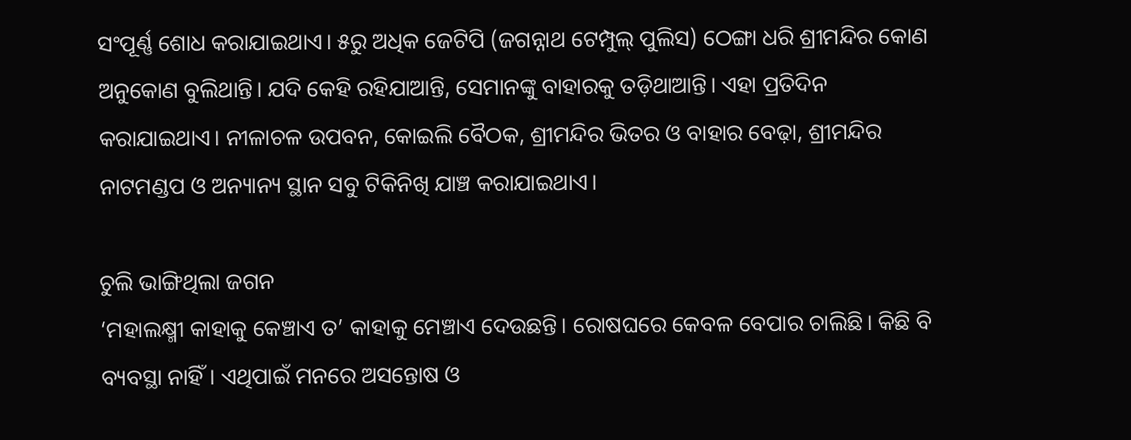ସଂପୂର୍ଣ୍ଣ ଶୋଧ କରାଯାଇଥାଏ। ୫ରୁ ଅଧିକ ଜେଟିପି (ଜଗନ୍ନାଥ ଟେମ୍ପୁଲ୍‌ ପୁଲିସ) ଠେଙ୍ଗା ଧରି ଶ୍ରୀମନ୍ଦିର କୋଣ ଅନୁକୋଣ ବୁଲିଥାନ୍ତି। ଯଦି କେହି ରହିଯାଆନ୍ତି, ସେମାନଙ୍କୁ ବାହାରକୁ ତଡ଼ିଥାଆନ୍ତି। ଏହା ପ୍ରତିଦିନ କରାଯାଇଥାଏ। ନୀଳାଚଳ ଉପବନ, କୋଇଲି ବୈଠକ, ଶ୍ରୀମନ୍ଦିର ଭିତର ଓ ବାହାର‌ ବେଢ଼ା, ଶ୍ରୀମନ୍ଦିର ନାଟମଣ୍ଡପ ଓ ଅନ୍ୟାନ୍ୟ ସ୍ଥାନ ସବୁ ଟିକିନିଖି ଯାଞ୍ଚ କରାଯାଇଥାଏ।

ଚୁଲି ଭାଙ୍ଗିଥିଲା ଜଗନ
‘ମହାଲକ୍ଷ୍ମୀ କାହାକୁ କେଞ୍ଚାଏ ତ’ କାହାକୁ ମେଞ୍ଚାଏ ଦେଉଛନ୍ତି। ରୋଷଘରେ କେବଳ ବେପାର ଚାଲିଛି। କିଛି ବି ବ୍ୟବସ୍ଥା ନାହିଁ। ଏଥିପାଇଁ ମନରେ ଅସନ୍ତୋଷ ଓ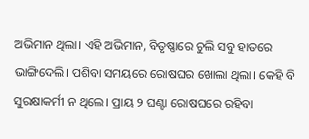ଅଭିମାନ ଥିଲା। ଏହି ଅଭିମାନ, ବିତୃଷ୍ଣାରେ ଚୁଲି ସବୁ ହାତରେ ଭାଙ୍ଗିଦେଲି। ପଶିବା ସମୟରେ ରୋଷଘର ଖୋଲା ଥିଲା। କେହି ବି ସୁରକ୍ଷାକର୍ମୀ ନ ଥିଲେ। ପ୍ରାୟ ୨ ଘଣ୍ଟା ରୋଷଘରେ ରହିବା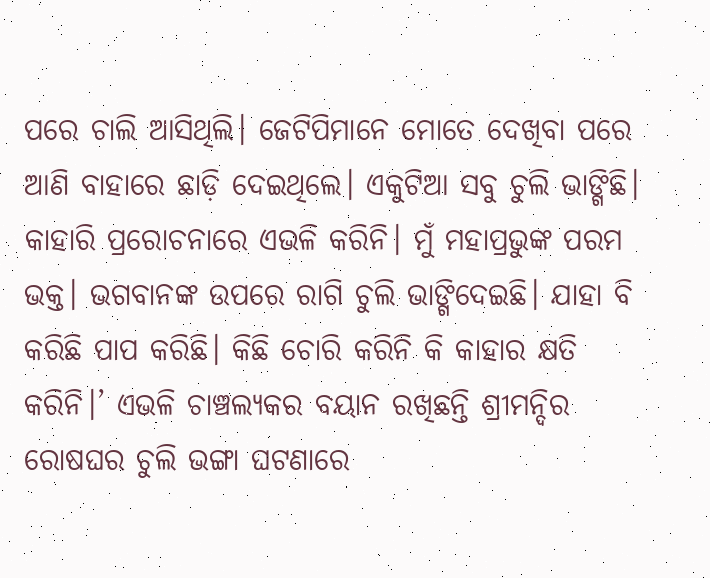ପରେ ଚାଲି ଆସିଥିଲି। ଜେଟିପିମାନେ ମୋତେ ଦେଖିବା ପରେ ଆଣି ବାହାରେ ଛାଡ଼ି ଦେଇଥିଲେ। ଏକୁଟିଆ ସବୁ ଚୁଲି ଭାଙ୍ଗିଛି। କାହାରି ପ୍ରରୋଚନାରେ ଏଭଳି କରିନି। ମୁଁ ମହାପ୍ରଭୁଙ୍କ ପରମ ଭକ୍ତ। ଭଗବାନଙ୍କ ଉପରେ ରାଗି ଚୁଲି ଭାଙ୍ଗିଦେଇଛି। ଯାହା ବି କରିଛି ପାପ କରିଛି। କିଛି ଚୋରି କରିନି କି କାହାର କ୍ଷତି କରିନି।’ ଏଭଳି ଚାଞ୍ଚଲ୍ୟକର ବୟାନ ରଖିଛନ୍ତି ଶ୍ରୀମନ୍ଦିର ରୋଷଘର ଚୁଲି ଭଙ୍ଗା ଘଟଣାରେ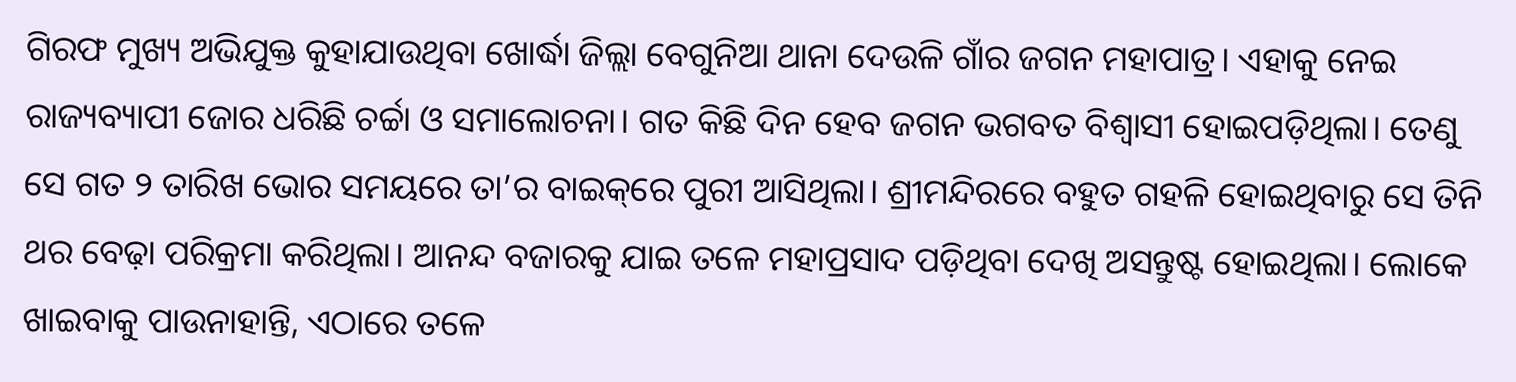ଗିରଫ ମୁଖ୍ୟ ଅଭିଯୁକ୍ତ କୁହାଯାଉଥିବା ‌ଖୋର୍ଦ୍ଧା ଜିଲ୍ଲା ବେଗୁନିଆ ଥାନା ଦେଉଳି ଗାଁର ଜଗନ ମହାପାତ୍ର। ଏହାକୁ ନେଇ ରାଜ୍ୟବ୍ୟାପୀ ଜୋର ଧରିଛି ଚର୍ଚ୍ଚା ଓ ସମାଲୋଚନା। ଗତ କିଛି ଦିନ ହେବ ଜଗନ ଭଗବତ ବିଶ୍ବାସୀ ହୋଇପଡ଼ିଥିଲା। ତେଣୁ ସେ ଗତ ୨ ତାରିଖ ଭୋର ସମୟରେ ତା’ର ବାଇକ୍‌ରେ ପୁରୀ ଆସିଥିଲା। ଶ୍ରୀମନ୍ଦିରରେ ବହୁତ ଗହଳି ହୋଇଥିବାରୁ ସେ ତିନି ଥର ବେଢ଼ା ପରିକ୍ରମା କରିଥିଲା। ଆନନ୍ଦ ବଜାରକୁ ଯାଇ ତଳେ ମହାପ୍ରସାଦ ପଡ଼ିଥିବା ଦେଖି ଅସନ୍ତୁଷ୍ଟ ହୋଇଥିଲା। ଲୋକେ ଖାଇବାକୁ ପାଉନାହାନ୍ତି, ଏଠାରେ ତଳେ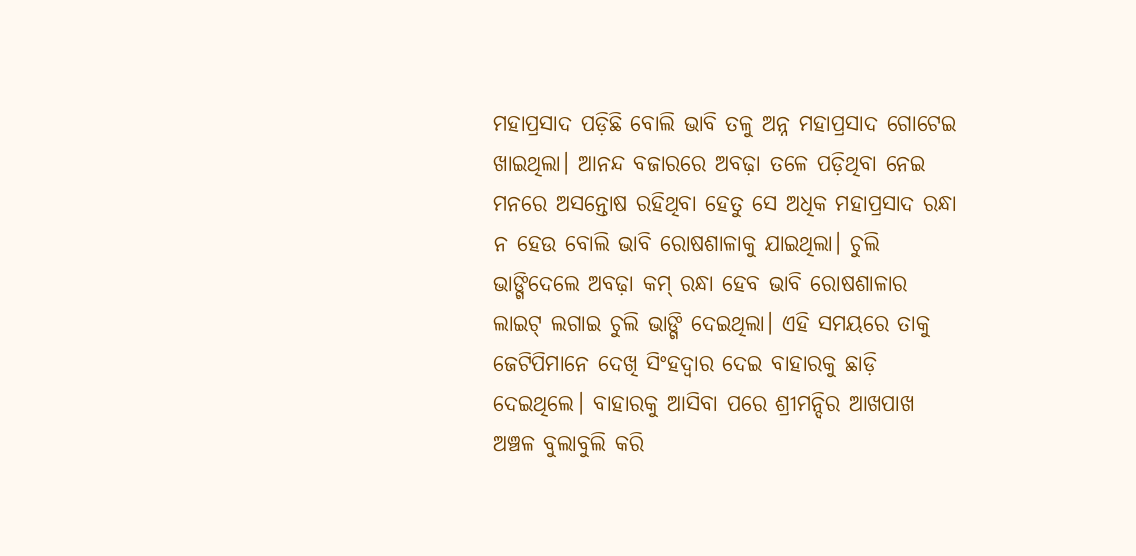ମହାପ୍ରସାଦ ପଡ଼ିଛି ବୋଲି ଭାବି ତଳୁ ଅନ୍ନ ମହାପ୍ରସାଦ ଗୋଟେଇ ଖାଇଥିଲା। ଆନନ୍ଦ ବଜାରରେ ଅବଢ଼ା ତଳେ ପଡ଼ିଥିବା ନେଇ ମନରେ ଅସନ୍ତୋଷ ରହିଥିବା ହେତୁ ସେ ଅଧିକ ମହାପ୍ରସାଦ ରନ୍ଧା ନ ହେଉ ବୋଲି ଭାବି ରୋଷଶାଳାକୁ ଯାଇଥିଲା। ଚୁଲି ଭାଙ୍ଗିଦେଲେ ଅବଢ଼ା କମ୍‌ ରନ୍ଧା ହେବ ଭାବି ରୋଷଶାଳାର ଲାଇଟ୍‌ ଲଗାଇ ଚୁଲି ଭାଙ୍ଗି ଦେଇଥିଲା। ଏହି ସମୟରେ ତାକୁ ଜେଟିପିମାନେ ଦେଖି ସିଂହଦ୍ବାର ଦେଇ ବାହାରକୁ ଛାଡ଼ି ଦେଇଥିଲେ। ବାହାରକୁ ଆସିବା ପରେ ଶ୍ରୀମନ୍ଦିର ଆଖପାଖ ଅଞ୍ଚଳ ବୁଲାବୁଲି କରି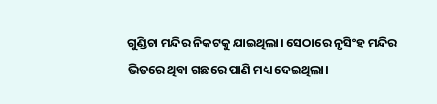ଗୁଣ୍ଡିଚା ମନ୍ଦିର ନିକଟକୁ ଯାଇଥିଲା। ସେଠାରେ ନୃସିଂହ ମନ୍ଦିର ଭିତରେ ଥିବା ଗଛରେ ପାଣି ମଧ୍ୟ ଦେଇଥିଲା।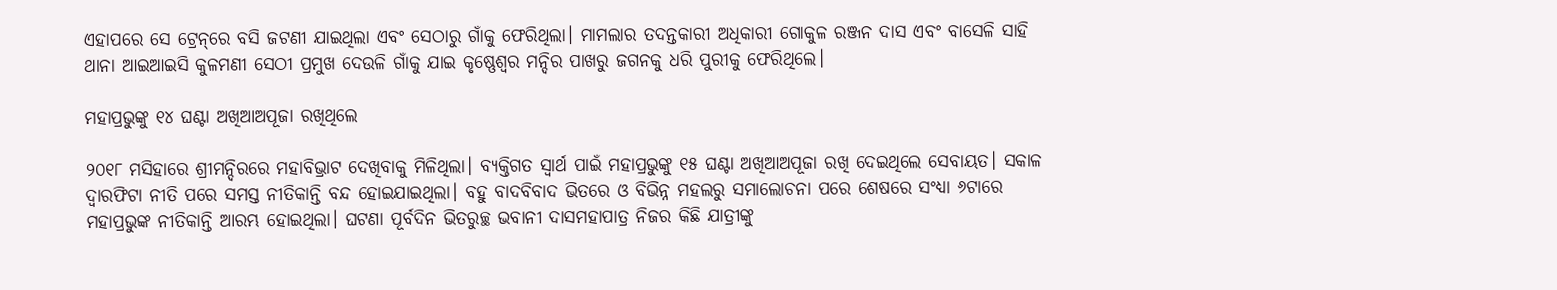ଏହାପରେ ସେ ଟ୍ରେନ୍‌ରେ ବସି ଜଟଣୀ ଯାଇଥିଲା ଏବଂ ସେଠାରୁ ଗାଁକୁ ଫେରିଥିଲା। ମାମଲାର ତଦନ୍ତକାରୀ ଅଧିକାରୀ ଗୋକୁଳ ରଞ୍ଜନ ଦାସ ଏବଂ ବାସେଳି ସାହି ଥାନା ଆଇଆଇସି କୁଳମଣୀ ସେଠୀ ପ୍ରମୁଖ ଦେଉଳି ଗାଁକୁ ଯାଇ କୃଷ୍ଣେଶ୍ବର ମନ୍ଦିର ପାଖରୁ ଜଗନକୁ ଧରି ପୁରୀକୁ ଫେରିଥିଲେ।

ମହାପ୍ରଭୁଙ୍କୁ ୧୪ ଘଣ୍ଟା ଅଖିଆଅପୂଜା ରଖିଥିଲେ

୨୦୧୮ ମସିହାରେ ଶ୍ରୀମନ୍ଦିରରେ ମହାବିଭ୍ରା‌ଟ ଦେଖିବାକୁ ମିଳିଥିଲା। ବ୍ୟକ୍ତିଗତ ସ୍ବାର୍ଥ ପାଇଁ ମହାପ୍ରଭୁଙ୍କୁ ୧୫ ଘଣ୍ଟା ଅଖିଆଅପୂଜା ରଖି ଦେଇଥିଲେ ସେବାୟତ। ସକାଳ ଦ୍ବାରଫିଟା ନୀତି ପରେ ସମସ୍ତ ନୀତିକାନ୍ତି ବନ୍ଦ ହୋଇଯାଇଥିଲା। ବହୁ ବାଦବିବାଦ ଭିତରେ ଓ ବିଭିନ୍ନ ମହଲରୁ ସମାଲୋଚନା ପରେ ଶେଷରେ ସଂଧ୍ୟା ୬ଟାରେ ମହାପ୍ରଭୁଙ୍କ ନୀତିକାନ୍ତି ଆରମ୍ଭ ହୋଇଥିଲା। ଘଟଣା ପୂର୍ବଦିନ ଭିତରୁଚ୍ଛ ଭବାନୀ ଦାସମହାପାତ୍ର ନିଜର କିଛି ଯାତ୍ରୀଙ୍କୁ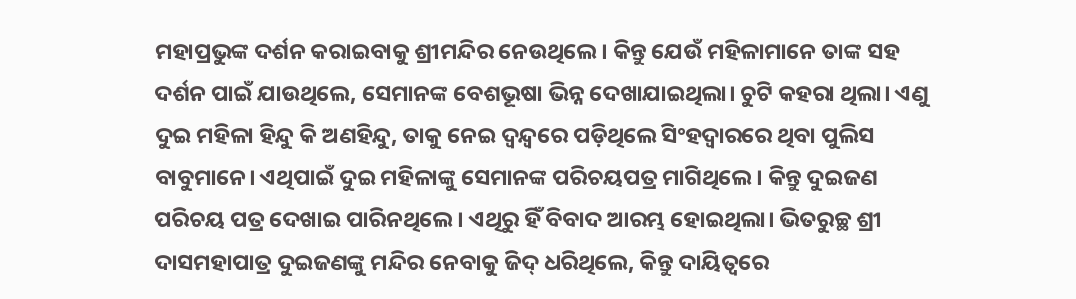ମହାପ୍ରଭୁଙ୍କ ଦର୍ଶନ କରାଇବାକୁ ଶ୍ରୀମନ୍ଦିର ନେଉଥିଲେ। କିନ୍ତୁ ଯେଉଁ ମହିଳାମାନେ ତାଙ୍କ ସହ ଦର୍ଶନ ପାଇଁ ଯାଉଥିଲେ, ସେମାନଙ୍କ ବେଶଭୂଷା ଭିନ୍ନ ଦେଖାଯାଇଥିଲା। ଚୁଟି କହରା ଥିଲା। ଏଣୁ ଦୁଇ ମହିଳା ହିନ୍ଦୁ କି ଅଣହିନ୍ଦୁ, ତାକୁ ନେଇ ଦ୍ବନ୍ଦ୍ବରେ ପଡ଼ିଥିଲେ ସିଂହଦ୍ବାରରେ ଥିବା ପୁଲିସ ବାବୁମାନେ। ଏଥିପାଇଁ ଦୁଇ ମହିଳାଙ୍କୁ ସେମାନଙ୍କ ପରିଚୟପତ୍ର ମାଗିଥିଲେ। କିନ୍ତୁ ଦୁଇଜଣ ପରିଚୟ ପତ୍ର ଦେଖାଇ ପାରିନଥିଲେ। ଏଥିରୁ ହିଁ ବିବାଦ ଆରମ୍ଭ ହୋଇଥିଲା। ଭିତରୁଚ୍ଛ ଶ୍ରୀ ଦାସମହାପାତ୍ର ଦୁଇଜଣଙ୍କୁ ମନ୍ଦିର ନେବାକୁ ଜିଦ୍‌ ଧରିଥିଲେ, କିନ୍ତୁ ଦାୟିତ୍ବରେ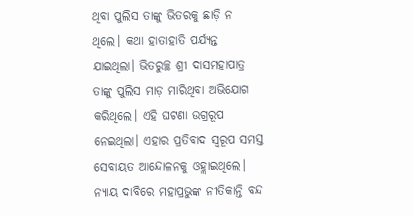ଥିବା ପୁଲିସ ତାଙ୍କୁ ଭିତରକୁ ଛାଡ଼ି ନ ଥିଲେ। କଥା ହାତାହାତି ପର୍ଯ୍ୟନ୍ତ ଯାଇଥିଲା। ଭିତରୁଚ୍ଛ ଶ୍ରୀ ଦାସମହାପାତ୍ର ତାଙ୍କୁ ପୁଲିସ ମାଡ଼ ମାରିଥିବା ଅଭିଯୋଗ କରିଥିଲେ। ଏହି ଘଟଣା ଉଗ୍ରରୂପ ନେଇଥିଲା। ଏହାର ପ୍ରତିବାଦ ସ୍ବରୂପ ସମସ୍ତ ସେବାୟତ ଆନ୍ଦୋଳନକୁ ଓହ୍ଲାଇଥିଲେ। ନ୍ୟାୟ ଦାବିରେ ମହାପ୍ରଭୁଙ୍କ ନୀତିକାନ୍ତି ବନ୍ଦ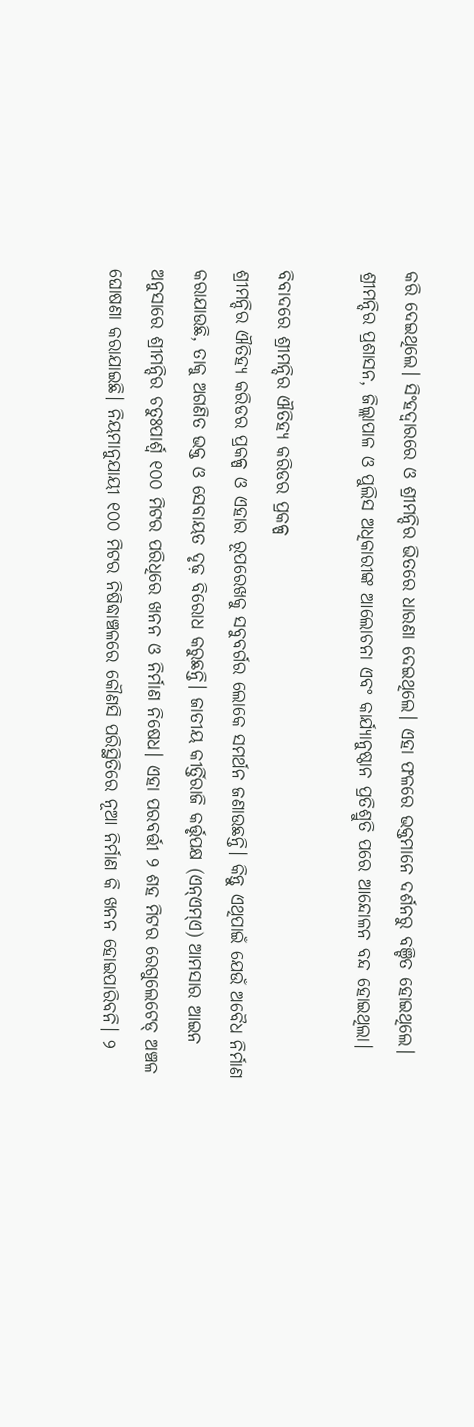କରି ଦେଇଥିଲେ। ସିଂହଦ୍ବାରରେ ଓ ଶ୍ରୀମନ୍ଦିର ଭିତରେ ଧାରଣା ଦେଇଥିଲେ। ଏହା ଫଳରେ ଭକ୍ତମାନେ ଦର୍ଶନରୁ ବଞ୍ଚିତ ହୋଇଥିଲେ। ଶ୍ରୀମନ୍ଦିର ପ୍ରଶାସନ, ଜିଲ୍ଲାପାଳ ଓ ପୁଲିସ ଅଧିକାରୀଙ୍କ ଆଲୋଚନା ଏବଂ କାର୍ଯ୍ୟାନୁଷ୍ଠାନ ପ୍ରତିଶ୍ରୁତି ପରେ ଆନ୍ଦୋଳନ ବନ୍ଦ ହୋଇଥିଲା।

ବିବାଦରେ ଶ୍ରୀମନ୍ଦିର ଐତିହ୍ୟ କରିଡର ପ୍ରକଳ୍ପ
ଶ୍ରୀମନ୍ଦିର ଐତିହ୍ୟ କରିଡର ପ୍ରକଳ୍ପ ଓ ଏହାର ରୂପରେଖକୁ ସବୁବର୍ଗର ଲୋକେ ସମର୍ଥନ ଜଣାଉଛନ୍ତି। କିନ୍ତୁ ଏଥିପାଇଁ ଯେଉଁ ଅବୈଧ ନିର୍ମାଣ କରାଯାଉଛି, ତାକୁ ଅଗଣିତ ଭକ୍ତ ଓ ସେବାୟତ ଦୃଢ଼ ବିରୋଧ କରୁଛନ୍ତି। ଜାତୀୟ କୀର୍ତ୍ତିରାଜି କର୍ତ୍ତୃପକ୍ଷ (ଏନ୍‌ଏମ୍‌ଏ) ଆମସାର ଆଇନ ଅନୁସାରେ ଶ୍ରୀମନ୍ଦିର ଚତୁଃପାର୍ଶ୍ବ ୧୦୦ ମିଟର ପରିଧିରେ ଖନନ ଓ ନିର୍ମାଣ ନିଷେଧ। ଏହା ପରବର୍ତ୍ତୀ ୨ ଶହ ମିଟର ରେଗୁଲେଟେଡ୍‌ ଅଞ୍ଚଳ ଘୋଷଣା କରାଯାଇଛି। ନିୟମାନୁଯାୟୀ ୧୦୦ ମିଟର ନିଷିଦ୍ଧାଞ୍ଚଳରେ କୌଣସି ପରିସ୍ଥିତିରେ ନୂଆ ନିର୍ମାଣ କି ଖନନ ହୋଇପାରିବନି। ୨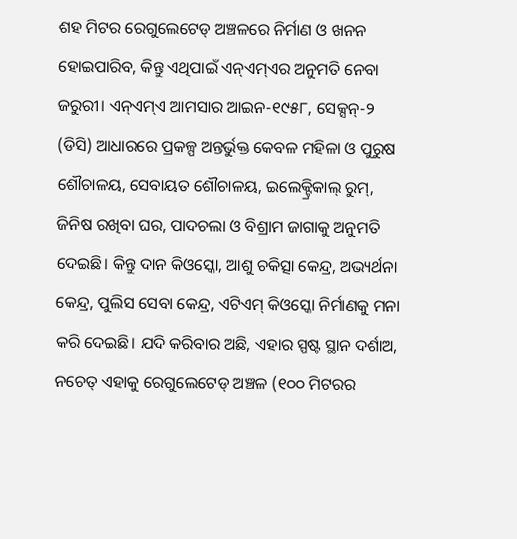ଶହ ମିଟର ରେଗୁଲେଟେଡ୍‌ ଅଞ୍ଚଳରେ ନିର୍ମାଣ ଓ ଖନନ ହୋଇପାରିବ, କିନ୍ତୁ ଏଥିପାଇଁ ଏନ୍‌ଏମ୍‌ଏର ଅନୁମତି ନେବା ଜରୁରୀ। ଏନ୍‌ଏମ୍‌ଏ ଆମସାର ଆଇନ-୧୯୫୮, ସେକ୍ସନ୍‌-୨ (ଡିସି) ଆଧାରରେ ପ୍ରକଳ୍ପ ଅନ୍ତର୍ଭୁକ୍ତ କେବଳ ମହିଳା ଓ ପୁରୁଷ ଶୌଚାଳୟ, ସେବାୟତ ଶୌଚାଳୟ, ଇଲେକ୍ଟ୍ରିକାଲ୍‌ ରୁମ୍‌, ଜିନିଷ ରଖିବା ଘର, ପାଦଚଲା ଓ ବିଶ୍ରାମ ଜାଗାକୁ ଅନୁମତି ଦେଇଛି। କିନ୍ତୁ ଦାନ କିଓସ୍କୋ, ଆଶୁ ଚକିତ୍ସା କେନ୍ଦ୍ର, ଅଭ୍ୟର୍ଥନା କେନ୍ଦ୍ର, ପୁଲିସ ସେବା କେନ୍ଦ୍ର, ଏଟିଏମ୍‌ କିଓସ୍କୋ ନିର୍ମାଣକୁ ମନା କରି ଦେଇଛି। ଯଦି କରିବାର ଅଛି, ଏହାର ସ୍ପଷ୍ଟ ସ୍ଥାନ ଦର୍ଶାଅ, ନଚେତ୍‌ ଏହାକୁ ରେଗୁଲେଟେଡ୍‌ ଅଞ୍ଚଳ (୧୦୦ ମିଟରର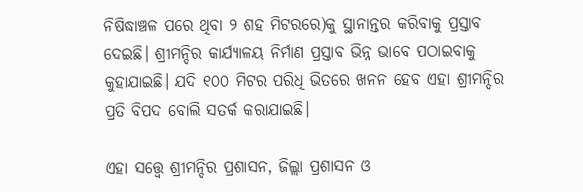ନିଷିଦ୍ଧାଞ୍ଚଳ ପରେ ଥିବା ୨ ଶହ ମିଟରରେ)କୁ ସ୍ଥାନାନ୍ତର କରିବାକୁ ପ୍ରସ୍ତାବ ଦେଇଛି। ଶ୍ରୀମନ୍ଦିର କାର୍ଯ୍ୟାଳୟ ନିର୍ମାଣ ପ୍ରସ୍ତାବ ଭିନ୍ନ ଭାବେ ପଠାଇବାକୁ କୁହାଯାଇଛି। ଯଦି ୧୦୦ ମିଟର ପରିଧି ଭିତରେ ଖନନ ହେବ ଏହା ଶ୍ରୀମନ୍ଦିର ପ୍ରତି ବିପଦ ବୋଲି ସତର୍କ କରାଯାଇଛି।

ଏହା ସତ୍ତ୍ବେ ଶ୍ରୀମନ୍ଦିର ପ୍ରଶାସନ, ଜିଲ୍ଲା ପ୍ରଶାସନ ଓ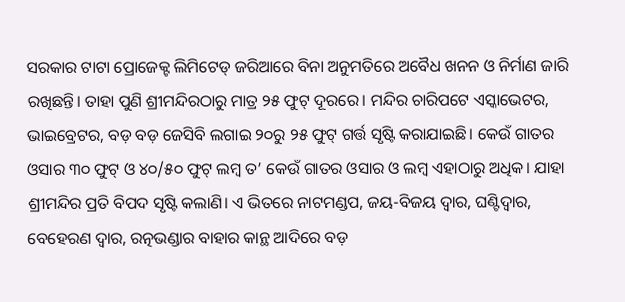ସରକାର ଟାଟା ପ୍ରୋଜେକ୍ଟ ଲିମିଟେଡ୍‌ ଜରିଆରେ ବିନା ଅନୁମତିରେ ଅବୈଧ ଖନନ ଓ ନିର୍ମାଣ ଜାରି ରଖିଛନ୍ତି। ତାହା ପୁଣି ଶ୍ରୀମନ୍ଦିରଠାରୁ ମାତ୍ର ୨୫ ଫୁଟ୍‌ ଦୂରରେ। ମନ୍ଦିର ଚାରିପଟେ ଏସ୍କାଭେଟର, ଭାଇବ୍ରେଟର, ବଡ଼ ବଡ଼ ଜେସିବି ଲଗାଇ ୨୦ରୁ ୨୫ ଫୁଟ୍‌ ଗର୍ତ୍ତ ସୃଷ୍ଟି କରାଯାଇଛି। କେଉଁ ଗାତର ଓସାର ୩୦ ଫୁଟ୍‌ ଓ ୪୦/୫୦ ଫୁଟ୍‌ ଲମ୍ବ ତ’ କେଉଁ ଗାତର ଓସାର ଓ ଲମ୍ବ ଏହାଠାରୁ ଅଧିକ। ଯାହା ଶ୍ରୀମନ୍ଦିର ପ୍ରତି ବିପଦ ସୃଷ୍ଟି କଲାଣି। ଏ ଭିତରେ ନାଟମଣ୍ଡପ, ଜୟ-ବିଜୟ ଦ୍ବାର, ଘଣ୍ଟିଦ୍ବାର, ବେହେରଣ ଦ୍ବାର, ରତ୍ନଭଣ୍ଡାର ବାହାର କାନ୍ଥ ଆଦିରେ ବଡ଼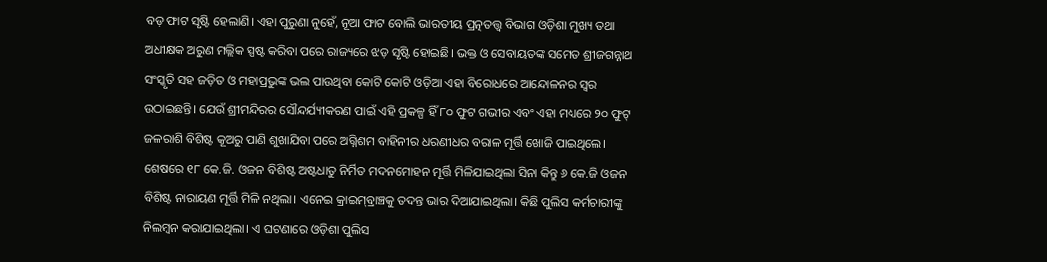ବଡ଼ ଫାଟ ସୃଷ୍ଟି ହେଲାଣି। ଏହା ପୁରୁଣା ନୁହେଁ, ନୂଆ ଫାଟ ବୋଲି ଭାରତୀୟ ପ୍ରତ୍ନତତ୍ତ୍ବ ବିଭାଗ ଓଡ଼ିଶା ମୁଖ୍ୟ ତଥା ଅଧୀକ୍ଷକ ଅରୁଣ ମଲ୍ଲିକ ସ୍ପଷ୍ଟ କରିବା ପରେ ରାଜ୍ୟରେ ଝଡ଼ ସୃଷ୍ଟି ହୋଇଛି। ଭକ୍ତ ଓ ସେବାୟତଙ୍କ ସମେତ ଶ୍ରୀଜଗନ୍ନାଥ ସଂସ୍କୃତି ସହ ଜଡ଼ିତ ଓ ମହାପ୍ରଭୁଙ୍କ ଭଲ ପାଉଥିବା କୋଟି କୋଟି ଓଡ଼ିଆ ଏହା ବିରୋଧରେ ଆନ୍ଦୋଳନର ସ୍ବର ଉଠାଇଛନ୍ତି। ଯେଉଁ ଶ୍ରୀମନ୍ଦିରର ସୌନ୍ଦର୍ଯ୍ୟୀକରଣ ପାଇଁ ଏହି ପ୍ରକଳ୍ପ ହିଁ ୮୦ ଫୁଟ ଗଭୀର ଏବଂ ଏହା ମଧ୍ୟରେ ୨୦ ଫୁଟ୍‌ ଜଳରାଶି ବିଶିଷ୍ଟ କୂଅରୁ ପାଣି ଶୁଖାଯିବା ପରେ ଅଗ୍ନିଶମ ବାହିନୀର ଧରଣୀଧର ବରାଳ ମୂର୍ତ୍ତି ଖୋଜି ପାଇଥିଲେ। ଶେଷରେ ୧୮ କେ.ଜି. ଓଜନ ବିଶିଷ୍ଟ ଅଷ୍ଟଧାତୁ ନିର୍ମିତ ମଦନମୋହନ ମୂର୍ତ୍ତି ମିଳିଯାଇଥିଲା ସିନା କିନ୍ତୁ ୬ କେ.ଜି ଓଜନ ବିଶିଷ୍ଟ ନାରାୟଣ ମୂର୍ତ୍ତି ମିଳି ନଥିଲା। ଏନେଇ କ୍ରାଇମ୍‌ବ୍ରାଞ୍ଚକୁ ତଦନ୍ତ ଭାର ଦିଆଯାଇଥିଲା। କିଛି ପୁଲିସ କର୍ମଚାରୀଙ୍କୁ ନିଲମ୍ବନ କରାଯାଇଥିଲା। ଏ ଘଟଣା‌ରେ ଓଡ଼ିଶା ପୁଲିସ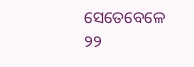ସେତେ‌ବେଳେ ୨୨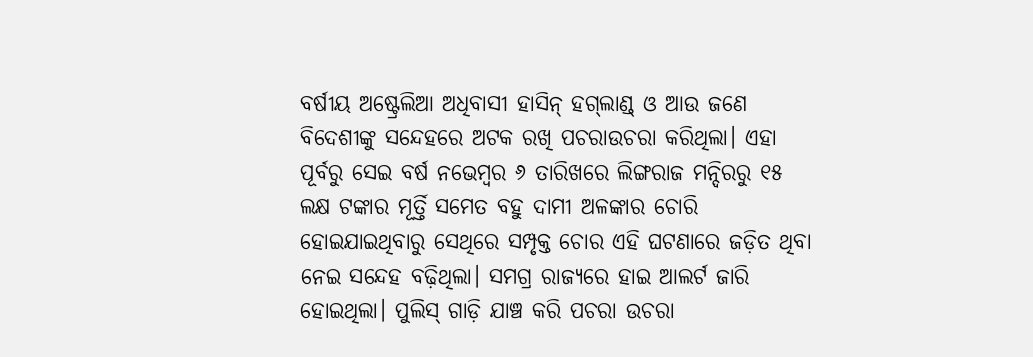ବର୍ଷୀୟ ଅଷ୍ଟ୍ରେଲିଆ ଅଧିବାସୀ ହାସିନ୍‌ ହଗ୍‌ଲାଣ୍ଡ୍‌ ଓ ଆଉ ଜଣେ ବିଦେଶୀଙ୍କୁ ସନ୍ଦେହରେ ଅଟକ ରଖି ପଚରାଉଚରା କରିଥିଲା। ଏହା ପୂର୍ବରୁ ସେଇ ବର୍ଷ ନଭେମ୍ବର ୬ ତାରିଖରେ ଲିଙ୍ଗରାଜ ମନ୍ଦିରରୁ ୧୫ ଲକ୍ଷ ଟଙ୍କାର ମୂର୍ତ୍ତି ସମେତ ବହୁ ଦାମୀ ଅଳଙ୍କାର ଚୋରି ହୋଇଯାଇଥିବାରୁ ସେଥିରେ ସମ୍ପୃକ୍ତ ଚୋର ଏହି ଘଟଣାରେ ଜଡ଼ିତ ଥିବା ନେଇ ସନ୍ଦେହ ବଢ଼ିଥିଲା। ସମଗ୍ର ରାଜ୍ୟରେ ହାଇ ଆଲର୍ଟ ଜାରି ହୋଇଥିଲା। ପୁଲିସ୍‌ ଗାଡ଼ି ଯାଞ୍ଚ କରି ପଚରା ଉଚରା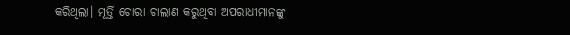କରିଥିଲା। ମୂର୍ତ୍ତି ଚୋରା ଚାଲାଣ କରୁଥିବା ଅପରାଧୀମାନଙ୍କୁ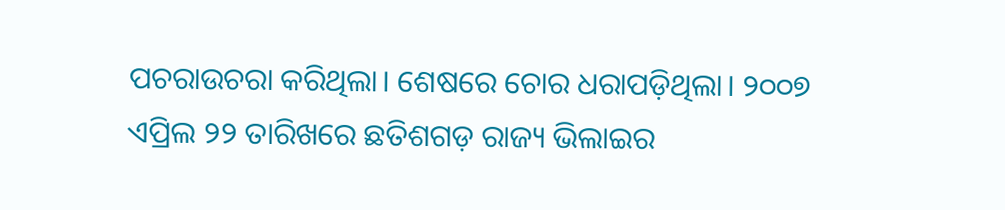ପଚରାଉଚରା କରିଥିଲା। ଶେଷରେ ଚୋର ଧରାପଡ଼ିଥିଲା। ୨୦୦୭ ଏପ୍ରିଲ ୨୨ ତାରିଖରେ ଛତିଶଗଡ଼ ରାଜ୍ୟ ଭିଲାଇର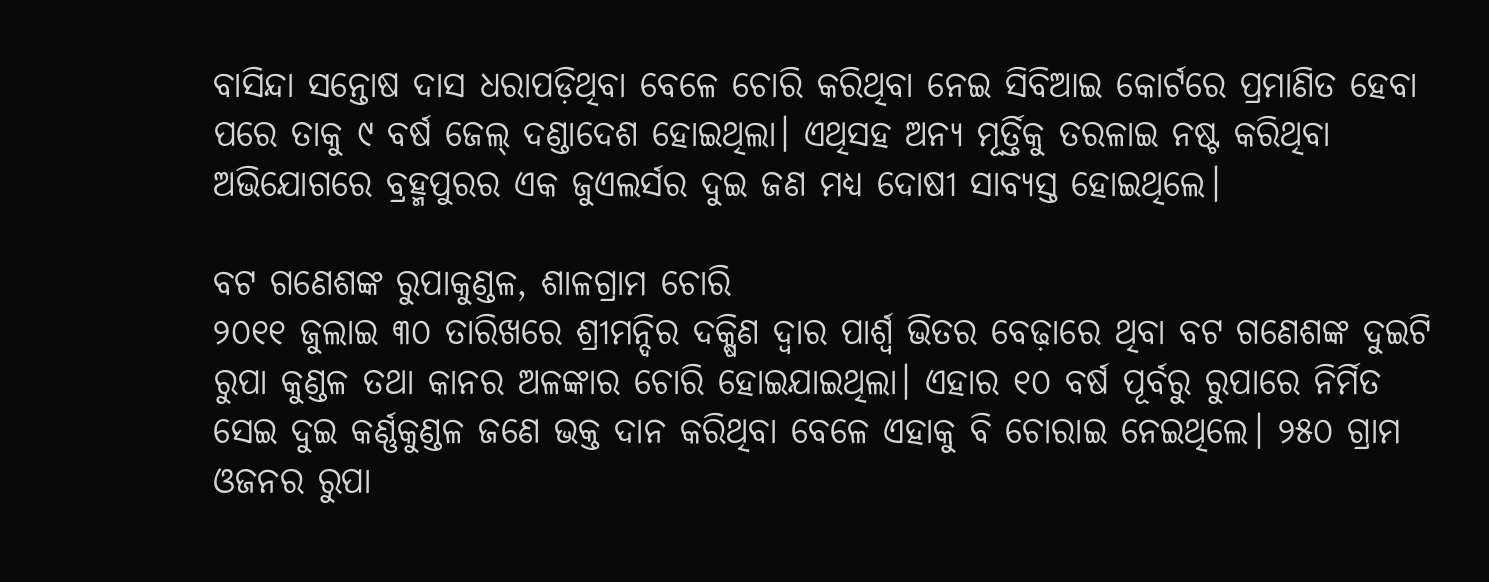ବାସିନ୍ଦା ସନ୍ତୋଷ ଦାସ ଧରାପଡ଼ିଥିବା ବ‌େଳେ ଚୋରି କରିଥିବା ନେଇ ସିବିଆଇ କୋର୍ଟରେ ପ୍ରମାଣିତ ହେବା ପରେ ତାକୁ ୯ ବର୍ଷ ଜେଲ୍‌ ଦଣ୍ଡାଦେଶ ହୋଇଥିଲା। ଏଥିସହ ଅନ୍ୟ ମୂର୍ତ୍ତିକୁ ତରଳାଇ ନଷ୍ଟ କରିଥିବା ଅଭିଯୋଗରେ ବ୍ରହ୍ମପୁରର ଏକ ଜୁଏଲର୍ସର ଦୁଇ ଜଣ ମଧ୍ୟ ଦୋଷୀ ସାବ୍ୟସ୍ତ ହୋଇଥିଲେ।

ବଟ ଗଣେଶଙ୍କ ରୁପାକୁଣ୍ଡଳ, ଶାଳଗ୍ରାମ ଚୋରି
୨୦୧୧ ଜୁଲାଇ ୩୦ ତାରିଖରେ ଶ୍ରୀମନ୍ଦିର ଦକ୍ଷିଣ ଦ୍ବାର ପାର୍ଶ୍ବ ଭିତର ବେଢ଼ାରେ ଥିବା ବଟ ଗଣେଶଙ୍କ ଦୁଇଟି ରୁପା କୁଣ୍ଡଳ ତଥା କାନର ଅଳଙ୍କାର ଚୋରି ହୋଇଯାଇଥିଲା। ଏହାର ୧୦ ବର୍ଷ ପୂର୍ବରୁ ରୁପାରେ ନିର୍ମିତ ସେଇ ଦୁଇ କର୍ଣ୍ଣକୁଣ୍ଡଳ ଜଣେ ଭକ୍ତ ଦାନ କରିଥିବା ବ‌େ‌ଳେ ଏହାକୁ ବି ଚୋରାଇ ନେଇଥିଲେ। ୨୫୦ ଗ୍ରାମ ଓଜନର ରୁପା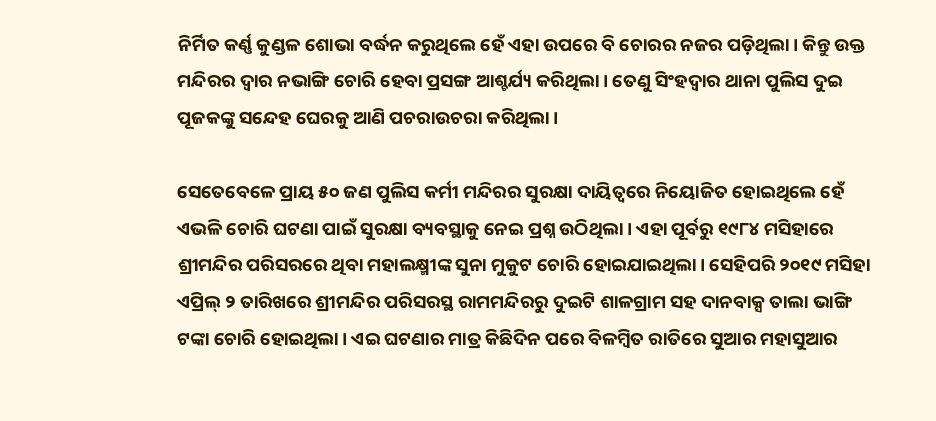ନିର୍ମିତ କର୍ଣ୍ଣ କୁଣ୍ଡଳ ଶୋଭା ବର୍ଦ୍ଧନ କରୁଥିଲେ ହେଁ ଏହା ଉପରେ ବି ଚୋରର ନଜର ପଡ଼ିଥିଲା। କିନ୍ତୁ ଉକ୍ତ ମନ୍ଦିରର ଦ୍ବାର ନଭାଙ୍ଗି ଚୋରି ହେବା ପ୍ରସଙ୍ଗ ଆଶ୍ଚର୍ଯ୍ୟ କରିଥିଲା। ତେଣୁ ସିଂହଦ୍ବାର ଥାନା ପୁଲିସ ଦୁଇ ପୂଜକଙ୍କୁ ସନ୍ଦେହ ଘେରକୁ ଆଣି ପଚରାଉଚରା କରିଥି‌ଲା।

ସେତେବେଳେ ପ୍ରାୟ ୫୦ ଜଣ ପୁଲିସ କର୍ମୀ ମନ୍ଦିରର ସୁରକ୍ଷା ଦାୟିତ୍ବରେ ନିୟୋଜିତ ହୋଇଥିଲେ ହେଁ ଏଭଳି ଚୋରି ଘଟଣା ପାଇଁ ସୁରକ୍ଷା ବ୍ୟବସ୍ଥାକୁ ନେଇ ପ୍ରଶ୍ନ ଉଠିଥିଲା। ଏହା ପୂର୍ବରୁ ୧୯୮୪ ମସିହାରେ ଶ୍ରୀମନ୍ଦିର ପରିସରରେ ଥିବା ମହାଲକ୍ଷ୍ମୀଙ୍କ ସୁନା ମୁକୁଟ ଚୋରି ହୋଇଯାଇଥିଲା। ସେହିପରି ୨୦୧୯ ମସିହା ଏପ୍ରିଲ୍‌ ୨ ତାରିଖରେ ଶ୍ରୀମନ୍ଦିର ପରିସରସ୍ଥ ରାମମନ୍ଦିରରୁ ଦୁଇଟି ଶାଳଗ୍ରାମ ସହ ଦାନବାକ୍ସ ତାଲା ଭାଙ୍ଗି ଟଙ୍କା ଚୋରି ହୋଇଥିଲା। ଏଇ ଘଟଣାର ମାତ୍ର କିଛିଦିନ ପରେ ବିଳମ୍ବିତ ରାତିରେ ସୁଆର ମହାସୁଆର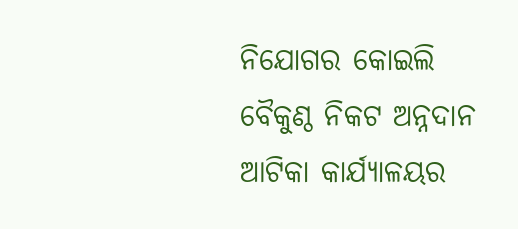ନିଯୋଗର କୋଇଲି ବୈକୁଣ୍ଠ ନିକଟ ଅନ୍ନଦାନ ଆଟିକା କାର୍ଯ୍ୟାଳୟର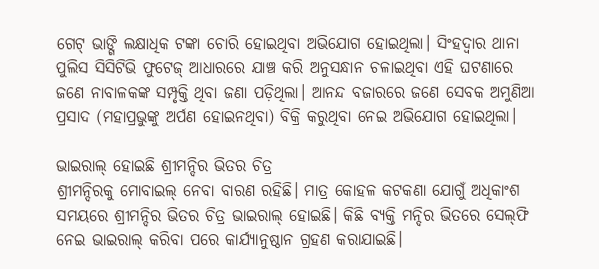ଗେଟ୍‌ ଭାଙ୍ଗି ଲକ୍ଷାଧିକ ଟଙ୍କା ଚୋରି ‌ହୋଇଥିବା ଅଭିଯୋଗ ହୋଇଥିଲା। ସିଂହଦ୍ବାର ଥାନା ପୁଲିସ ସିସିଟିଭି ଫୁଟେଜ୍‌ ଆଧାରରେ ଯାଞ୍ଚ କରି ଅନୁସନ୍ଧାନ ଚଳାଇଥିବା ଏହି ଘଟଣାରେ ଜଣେ ନାବାଳକଙ୍କ ସମ୍ପୃକ୍ତି ଥିବା ଜଣା ପଡ଼ିଥିଲା। ଆନନ୍ଦ ବଜାରରେ ଜଣେ ସେବକ ଅମୁଣିଆ ପ୍ରସାଦ (ମହାପ୍ରଭୁଙ୍କୁ ଅର୍ପଣ ହୋଇନଥିବା) ବିକ୍ରି କରୁଥିବା ନେଇ ଅଭିଯୋଗ ହୋଇଥିଲା।

ଭାଇରାଲ୍‌ ହୋଇଛି ଶ୍ରୀମନ୍ଦିର ଭିତର ଚିତ୍ର
ଶ୍ରୀମନ୍ଦିରକୁ ମୋବାଇଲ୍‌ ନେବା ବାରଣ ‌ରହିଛି। ମାତ୍ର କୋହଳ କଟକଣା ଯୋଗୁଁ ଅଧିକାଂଶ ସମୟରେ ଶ୍ରୀମନ୍ଦିର ଭିତର ଚିତ୍ର ଭାଇରାଲ୍‌ ହୋଇଛି। କିଛି ବ୍ୟକ୍ତି ମନ୍ଦିର ଭିତରେ ସେଲ୍‌ଫି ନେଇ ଭାଇରାଲ୍‌ କରିବା ପରେ କାର୍ଯ୍ୟାନୁଷ୍ଠାନ ଗ୍ରହଣ କରାଯାଇଛି।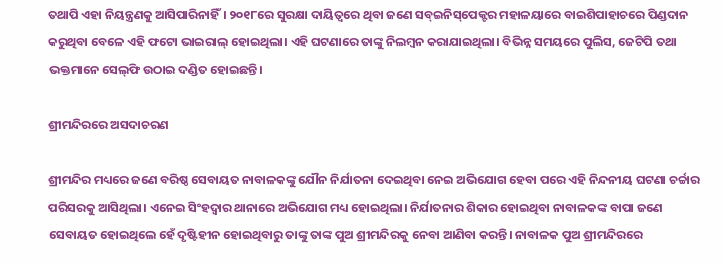ତଥାପି ଏହା ନିୟନ୍ତ୍ରଣକୁ ଆସିପାରିନାହିଁ। ୨୦୧୮ରେ ସୁରକ୍ଷା ଦାୟିତ୍ବରେ ଥିବା ଜଣେ ସବ୍‌ଇନିସ୍‌ପେକ୍ଟର ମହାଳୟାରେ ବାଇଶିପାହାଚରେ ପିଣ୍ଡଦାନ କରୁଥିବା ବ‌େଳେ ଏହି ଫଟୋ ଭାଇରାଲ୍‌ ହୋଇଥିଲା। ଏହି ଘଟଣାରେ ତାଙ୍କୁ ନିଲମ୍ବନ କରାଯାଇଥିଲା। ବିଭିନ୍ନ ସମୟରେ ପୁଲିସ, ଜେଟିପି ତଥା ଭକ୍ତମାନେ ସେଲ୍‌ଫି ଉଠାଇ ଦଣ୍ଡିତ ହୋଇଛନ୍ତି।

ଶ୍ରୀମନ୍ଦିରରେ ଅସଦାଚରଣ

ଶ୍ରୀମନ୍ଦିର ମଧ୍ୟରେ ଜଣେ ବରିଷ୍ଠ ସେବାୟତ ନାବାଳକଙ୍କୁ ଯୌନ ନିର୍ଯାତନା ଦେଇଥିବା ନେଇ ଅଭିଯୋଗ ହେବା ପରେ ଏହି ନିନ୍ଦନୀୟ ଘଟଣା ଚର୍ଚ୍ଚାର ପରିସରକୁ ଆସିଥିଲା। ଏନେଇ ସିଂହଦ୍ବାର ଥାନାରେ ଅଭିଯୋଗ ମଧ୍ୟ ହୋଇଥିଲା। ନିର୍ଯାତନାର ଶିକାର ହୋଇଥିବା ନାବାଳକଙ୍କ ବାପା ଜଣେ ସେବାୟତ ହୋଇଥିଲେ ହେଁ ଦୃଷ୍ଟିହୀନ ହୋଇଥିବାରୁ ତାଙ୍କୁ ତାଙ୍କ ପୁଅ ଶ୍ରୀମନ୍ଦିରକୁ ନେବା ଆଣିବା କରନ୍ତି। ନାବାଳକ ପୁଅ ଶ୍ରୀମନ୍ଦିରରେ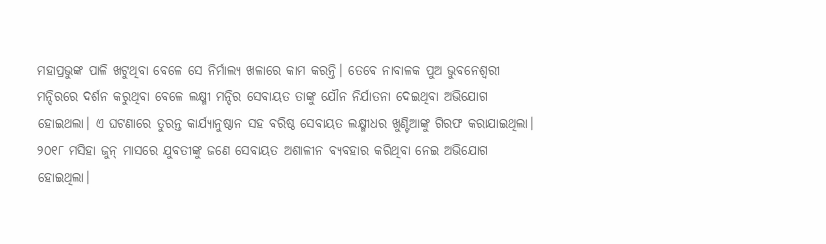ମହାପ୍ରଭୁଙ୍କ ପାଳି ଖଟୁଥିବା ବ‌େଳେ ସେ ନିର୍ମାଲ୍ୟ ଖଳାରେ କାମ କରନ୍ତି। ତେବେ ନାବାଳକ ପୁଅ ଭୁବନେଶ୍ବରୀ ମନ୍ଦିରରେ ଦର୍ଶନ କରୁଥିବା ବ‌େଳେ ଲକ୍ଷ୍ମୀ ମନ୍ଦିର ସେବାୟତ ତାଙ୍କୁ ଯୌନ ନିର୍ଯାତନା ଦେଇଥିବା ଅଭିଯୋଗ ହୋଇଥଲା। ଏ ଘଟଣାରେ ତୁରନ୍ତ କାର୍ଯ୍ୟାନୁଷ୍ଠାନ ସହ ବରିଷ୍ଠ ସେବାୟତ ଲକ୍ଷ୍ମୀଧର ଖୁଣ୍ଟିଆଙ୍କୁ ଗିରଫ କରାଯାଇଥିଲା। ୨୦୧୮ ମସିହା ଜୁନ୍‌ ମାସରେ ଯୁବତୀଙ୍କୁ ଜଣେ ସେବାୟତ ଅଶାଳୀନ ବ୍ୟବହାର କରିଥିବା ନେଇ ଅଭିଯୋଗ ହୋଇଥିଲା।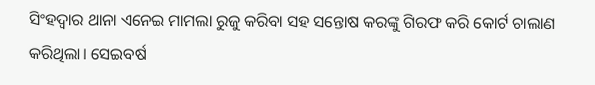ସିଂହଦ୍ବାର ଥାନା ଏନେଇ ମାମଲା ରୁଜୁ କରିବା ସହ ସନ୍ତୋଷ କରଙ୍କୁ ଗିରଫ କରି କୋର୍ଟ ଚାଲାଣ କରିଥିଲା। ସେଇବର୍ଷ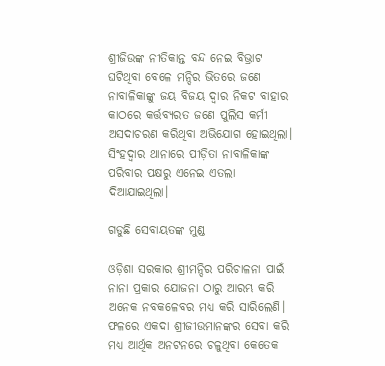ଶ୍ରୀଜିଉଙ୍କ ନୀତିକାନ୍ତ ବନ୍ଦ ନେଇ ବିଭ୍ରାଟ ଘଟିଥିବା ବ‌େଳେ ମନ୍ଦିର ଭିତରେ ଜଣେ ନାବାଳିକାଙ୍କୁ ଜୟ ବିଜୟ ଦ୍ବାର ନିକଟ‌ ବାହାର କାଠରେ କର୍ତ୍ତବ୍ୟରତ ଜଣେ ପୁଲିସ କର୍ମୀ ଅସଦାଚରଣ କରିଥିବା ଅଭିଯୋଗ ହୋଇଥିଲା। ସିଂହଦ୍ବାର ଥାନାରେ ପୀଡ଼ିତା ନାବାଳିକାଙ୍କ ପରିବାର ପକ୍ଷରୁ ଏନେଇ ଏତଲା ଦିଆଯାଇଥିଲା।

ଗଡୁଛି ସେବାୟତଙ୍କ ମୁଣ୍ଡ

ଓଡ଼ିଶା ସରକାର ଶ୍ରୀମନ୍ଦିର ପରିଚାଳନା ପାଇଁ ନାନା ପ୍ରକାର ଯୋଜନା ଠାରୁ ଆରମ୍ଭ କରି ଅନେକ ନବକଳେବର ମଧ୍ୟ କରି ସାରିଲେଣି। ଫଳରେ ଏକଦା ଶ୍ରୀଜୀଉମାନଙ୍କର ସେବା କରି ମଧ୍ୟ ଆର୍ଥିକ ଅନଟନରେ ଚଳୁଥିବା କେତେକ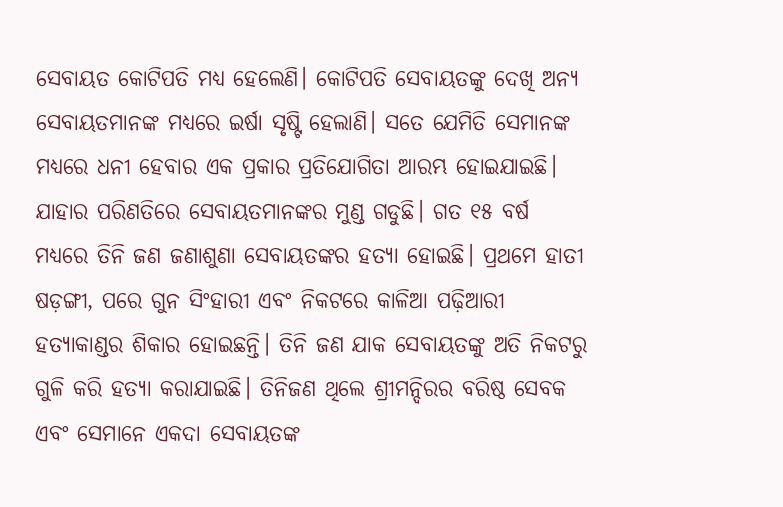ସେବାୟତ କୋଟିପତି ମଧ୍ୟ ହେଲେଣି। କୋଟିପତି ସେବାୟତଙ୍କୁ ଦେଖି ଅନ୍ୟ ସେବାୟତମାନଙ୍କ ମଧ୍ୟରେ ଇର୍ଷା ସୃଷ୍ଟି ହେଲାଣି। ସତେ ଯେମିତି ସେମାନଙ୍କ ମଧ୍ୟରେ ଧନୀ ହେବାର ଏକ ପ୍ରକାର ପ୍ରତିଯୋଗିତା ଆରମ୍ଭ ହୋଇଯାଇଛି। ଯାହାର ପରିଣତିରେ ସେବାୟତମାନଙ୍କର ମୁଣ୍ଡ ଗଡୁଛି। ଗତ ୧୫ ବର୍ଷ ମଧ୍ୟରେ ତିନି ଜଣ ଜଣାଶୁଣା ସେବାୟତଙ୍କର ହତ୍ୟା ହୋଇଛି। ପ୍ରଥମେ ହାତୀ ଷଡ଼ଙ୍ଗୀ, ପରେ ଗୁନ ସିଂହାରୀ ଏବଂ ନିକଟରେ କାଳିଆ ପଢ଼ିଆରୀ ହତ୍ୟାକାଣ୍ଡର ଶିକାର ହୋଇଛନ୍ତି। ତିନି ଜଣ ଯାକ ସେବାୟତଙ୍କୁ ଅତି ନିକଟରୁ ଗୁଳି କରି ହତ୍ୟା କରାଯାଇଛି। ତିନିଜଣ ଥିଲେ ଶ୍ରୀମନ୍ଦିରର ବରିଷ୍ଠ ସେବକ ଏବଂ ସେମାନେ ଏକଦା ସେବାୟତଙ୍କ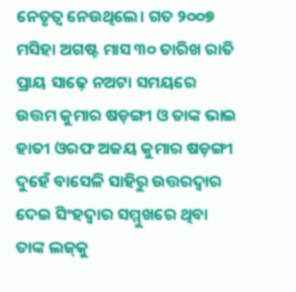ନେତୃତ୍ବ ନେଉଥିଲେ। ଗତ ୨୦୦୭ ମସିହା ଅଗଷ୍ଟ ମାସ ୩୦ ତାରିଖ ରାତି ପ୍ରାୟ ସାଢ଼େ ନଅଟା ସମୟରେ ଉତ୍ତମ କୁମାର ଷଡ଼ଙ୍ଗୀ ଓ ତାଙ୍କ ଭାଇ ହାତୀ ଓରଫ ଅଜୟ କୁମାର ଷଡ଼ଙ୍ଗୀ ଦୁହେଁ ବାସେଳି ସାହିରୁ ଉତ୍ତରଦ୍ବାର ଦେଇ ସିଂହଦ୍ବାର ସମ୍ମୁଖରେ ଥିବା ତାଙ୍କ ଲଜ୍‌କୁ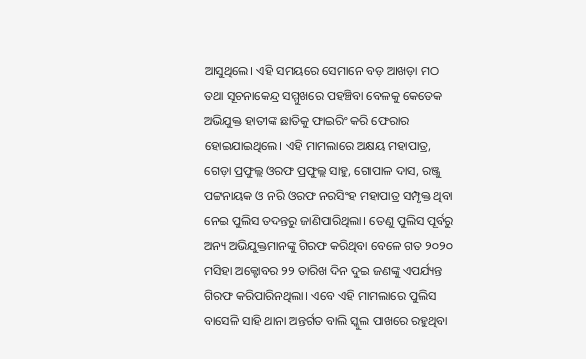ଆସୁଥିଲେ। ଏହି ସମୟରେ ସେମାନେ ବଡ଼ ଆଖଡ଼ା ମଠ ତଥା ସୂଚନାକେନ୍ଦ୍ର ସମ୍ମୁଖରେ ପହଞ୍ଚିବା ବେଳକୁ କେତେକ ଅଭିଯୁକ୍ତ ହାତୀଙ୍କ ଛାତିକୁ ଫାଇରିଂ କରି ଫେରାର ହୋଇଯାଇଥିଲେ। ଏହି ମାମଲାରେ ଅକ୍ଷୟ ମହାପାତ୍ର, ଗେଡ଼ା ପ୍ରଫୁଲ୍ଲ ଓରଫ ପ୍ରଫୁଲ୍ଲ ସାହୁ, ଗୋପାଳ ଦାସ, ରଞ୍ଜୁ ପଟ୍ଟନାୟକ ଓ ନରି ଓରଫ ନରସିଂହ ମହାପାତ୍ର ସମ୍ପୃକ୍ତ ଥିବା ନେଇ ପୁଲିସ ତଦନ୍ତରୁ ଜାଣିପାରିଥିଲା। ତେଣୁ ପୁଲିସ ପୂର୍ବରୁ ଅନ୍ୟ ଅଭିଯୁକ୍ତମାନଙ୍କୁ ଗିରଫ କରିଥିବା ବେଳେ ଗତ ୨୦୨୦ ମସିହା ଅକ୍ଟୋବର ୨୨ ତାରିଖ ଦିନ ଦୁଇ ଜଣଙ୍କୁ ଏପର୍ଯ୍ୟନ୍ତ ଗିରଫ କରିପାରିନଥିଲା। ଏବେ ଏହି ମାମଲାରେ ପୁଲିସ ବାସେଳି ସାହି ଥାନା ଅନ୍ତର୍ଗତ ବାଲି ସ୍କୁଲ ପାଖରେ ରହୁଥିବା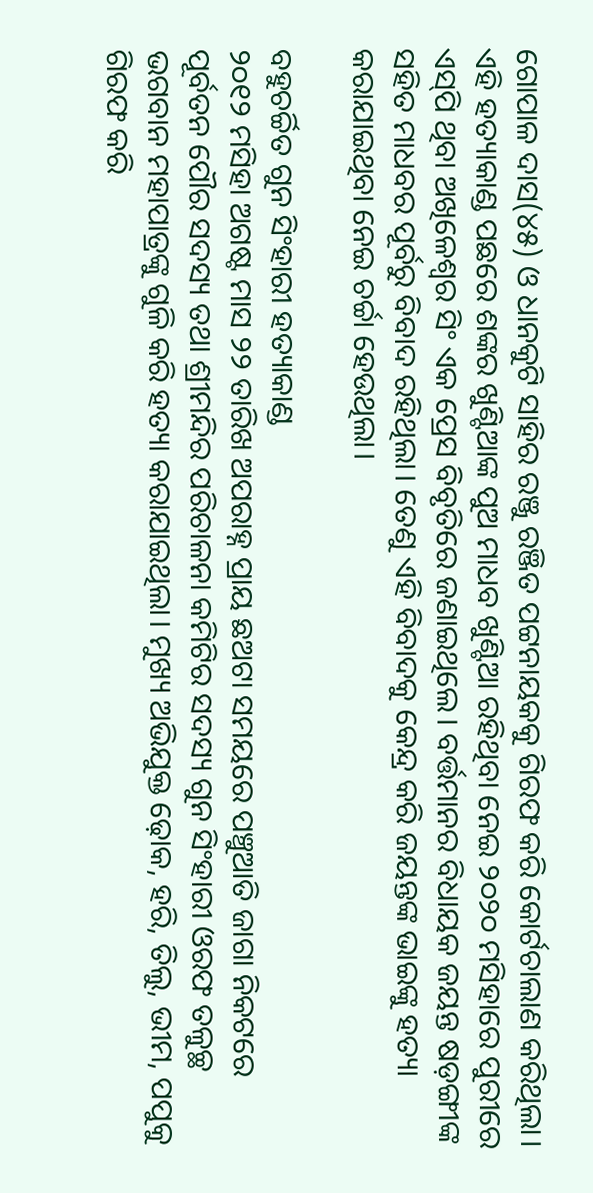ଗୋପାଳ ଦାସ(୪୫) ଓ ଧାନକୁଟି ସାହିର ରଞ୍ଜୁ ରଞ୍ଜିତ ପଟ୍ଟନାୟକକୁ ଗିରଫ କରି କୋର୍ଟଚାଲାଣ କରିଥିଲା। ଏହି ହତ୍ୟାକାଣ୍ଡ ପଛରେ ଶଙ୍କର ଖୁଣ୍ଟିଆଙ୍କ ପୁଅ ମାଧବ ଖୁଣ୍ଟିଆ ରହିଥିବା ନେଇ ୨୦୨୦ ମସିହାରେ ପୁରୀରେ ଏସ୍‌ପି ଥିବା ଅଖିଳେଶ୍ବର ସିଂ ଏକ ପ୍ରେସ ବିବୃତିରେ ଜଣାଇଥିଲେ। ବର୍ତ୍ତମାନର ବିଧାୟକ ଜୟନ୍ତ ଷଡ଼ଙ୍ଗୀଙ୍କ ସହିତ ମାଧବର ପୂର୍ବରୁ ବିବାଦ ରହିଥିଲା। ତେଣୁ ଏହି ବିବାଦକୁ କେନ୍ଦ୍ର କରି ଜୟନ୍ତଙ୍କ ଭାଇଙ୍କୁ ହତ୍ୟା କରାଯାଇଥିବା ନେଇ ଚର୍ଚ୍ଚା ହେଉଥିଲା।

ବହୁଚର୍ଚ୍ଚିତ ଗୁନ ସିଂହାରୀ ହତ୍ୟାକାଣ୍ଡ
୨୦୧୨ ମସିହା ଅଗଷ୍ଟ ମାସ ୨୨ ତାରିଖ ଅପରାହ୍ନ ପ୍ରାୟ ଛଅଟା ସମୟରେ ପଞ୍ଚୁଆତି ଜାଗା ନିକଟରେ ପୂର୍ବତନ ପୌର ସଦସ୍ୟ ତଥା ଶ୍ରୀମନ୍ଦିର ପରିଚାଳନା କମିଟିର ସଦସ୍ୟ ଗୁନ ସିଂହାରୀ ଓରଫ ତଳୁଚ୍ଛ ଭଗବାନ ମହାପାତ୍ରଙ୍କୁ ଗୁଳି କରି ହତ୍ୟା କରାଯାଇଥିଲା। ମୁଖ୍ୟ ଅଭିଯୁକ୍ତ ଢ଼ୋକ, ହରି, ତିଲୁ, ଭୀମ, ପପୁକୁ ଗିରଫ କରି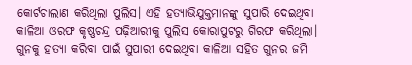କୋର୍ଟଚାଲାଣ କରିଥିଲା ପୁଲିସ। ଏହି ହତ୍ୟାଭିଯୁକ୍ତମାନଙ୍କୁ ସୁପାରି ଦେଇଥିବା କାଳିଆ ଓରଫ କୃଷ୍ଣଚନ୍ଦ୍ର ପଢ଼ିଆରୀକୁ ପୁଲିସ କୋରାପୁଟରୁ ଗିରଫ କରିଥିଲା। ଗୁନକୁ ହତ୍ୟା କରିବା ପାଇଁ ସୁପାରୀ ଦେଇଥିବା କାଳିଆ ସହିତ ଗୁନର ଜମି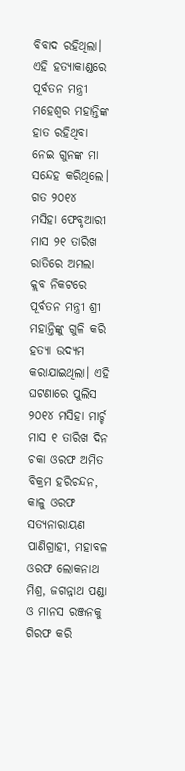ବିବାଦ ରହିଥିଲା। ଏହି ହତ୍ୟାକାଣ୍ଡରେ ପୂର୍ବତନ ମନ୍ତ୍ରୀ ମହେଶ୍ବର ମହାନ୍ତିଙ୍କ ହାତ ରହିଥିବା ନେଇ ଗୁନଙ୍କ ମା ସନ୍ଦେହ କରିଥିଲେ। ଗତ ୨୦୧୪ ମସିହା ‌ଫେବୃଆରୀ ମାସ ୨୧ ତାରିଖ ରାତିରେ ଅମଲା କ୍ଲବ ନିକଟରେ ପୂର୍ବତନ ମନ୍ତ୍ରୀ ଶ୍ରୀ ମହାନ୍ତିଙ୍କୁ ଗୁଳି କରି ହତ୍ୟା ଉଦ୍ୟମ କରାଯାଇଥିଲା। ଏହି ଘଟଣାରେ ପୁଲିସ ୨୦୧୪ ମସିହା ମାର୍ଚ୍ଚ ମାସ ୧ ତାରିଖ ଦିନ ଚକା ଓରଫ ଅମିତ ବିକ୍ରମ ହରିଚନ୍ଦନ, କାଳୁ ଓରଫ ସତ୍ୟନାରାୟଣ ପାଣିଗ୍ରାହୀ, ମହାବଳ ଓରଫ ଲୋକନାଥ ମିଶ୍ର, ଜଗନ୍ନାଥ ପଣ୍ଡା ଓ ମାନସ ରଞ୍ଜନକୁ ଗିରଫ କରି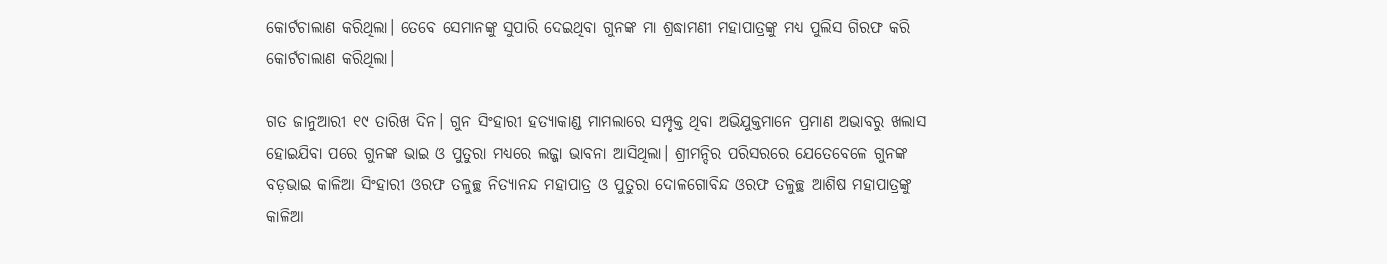କୋର୍ଟଚାଲାଣ କରିଥିଲା। ତେବେ ସେମାନଙ୍କୁ ସୁପାରି ଦେଇଥିବା ଗୁନଙ୍କ ମା ଶ୍ରଦ୍ଧାମଣୀ ମହାପାତ୍ରଙ୍କୁ ମଧ୍ୟ ପୁଲିସ ଗିରଫ କରି କୋର୍ଟଚାଲାଣ କରିଥିଲା।

ଗତ ଜାନୁଆରୀ ୧୯ ତାରିଖ ଦିନ। ଗୁନ ସିଂହାରୀ ହତ୍ୟାକାଣ୍ଡ ମାମଲାରେ ସମ୍ପୃକ୍ତ ଥିବା ଅଭିଯୁକ୍ତମାନେ ପ୍ରମାଣ ଅଭାବରୁ ଖଲାସ ହୋଇଯିବା ପରେ ଗୁନଙ୍କ ଭାଇ ଓ ପୁତୁରା ମଧ୍ୟରେ ଲଜ୍ଜା ଭାବନା ଆସିଥିଲା। ଶ୍ରୀମନ୍ଦିର ପରିସରରେ ଯେତେବେଳେ ଗୁନଙ୍କ ବଡ଼ଭାଇ କାଳିଆ ସିଂହାରୀ ଓରଫ ତଳୁଚ୍ଛ ନିତ୍ୟାନନ୍ଦ ମହାପାତ୍ର ଓ ପୁତୁରା ଦୋଳଗୋବିନ୍ଦ ଓରଫ ତଳୁଚ୍ଛ ଆଶିଷ ମହାପାତ୍ରଙ୍କୁ କାଳିଆ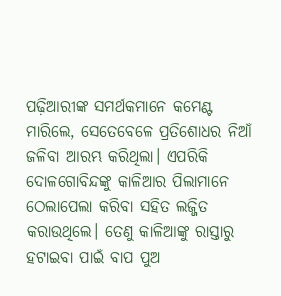ପଢ଼ିଆରୀଙ୍କ ସମର୍ଥକମାନେ କମେଣ୍ଟ ମାରିଲେ, ସେତେବେଳେ ପ୍ରତିଶୋଧର ନିଆଁ ଜଳିବା ଆରମ୍ଭ କରିଥିଲା। ଏପରିକି ଦୋଳଗୋବିନ୍ଦଙ୍କୁ କାଳିଆର ପିଲାମାନେ ଠେଲାପେଲା କରିବା ସହିତ ଲଜ୍ଜିତ କରାଉଥିଲେ। ତେଣୁ କାଳିଆଙ୍କୁ ରାସ୍ତାରୁ ହଟାଇବା ପାଇଁ ବାପ ପୁଅ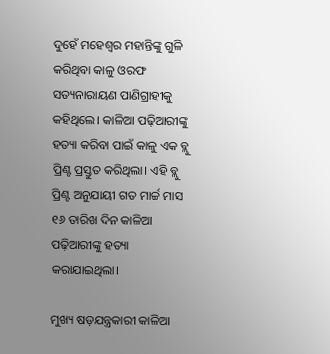ଦୁହେଁ ମହେଶ୍ବର ମହାନ୍ତିଙ୍କୁ ଗୁଳି କରିଥିବା କାଳୁ ଓରଫ ସତ୍ୟନାରାୟଣ ପାଣିଗ୍ରାହୀକୁ କହିଥିଲେ। କାଳିଆ ପଢ଼ିଆରୀଙ୍କୁ ହତ୍ୟା କରିବା ପାଇଁ କାଳୁ ଏକ ବ୍ଲୁ ପ୍ରିଣ୍ଟ ପ୍ରସ୍ତୁତ କରିଥିଲା। ଏହି ବ୍ଲୁ ପ୍ରିଣ୍ଟ ଅନୁଯାୟୀ ଗତ ମାର୍ଚ୍ଚ ମାସ ୧୬ ତାରିଖ ଦିନ କାଳିଆ ପଢ଼ିଆରୀଙ୍କୁ ହତ୍ୟା କରାଯାଇଥିଲା।

ମୁଖ୍ୟ ଷଡ଼ଯନ୍ତ୍ରକାରୀ କାଳିଆ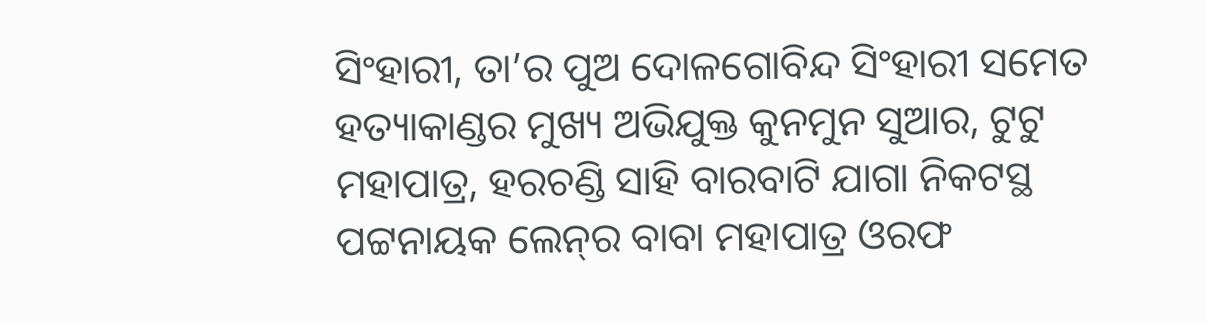ସିଂହାରୀ, ତା’ର ପୁଅ ଦୋଳଗୋବିନ୍ଦ ସିଂହାରୀ ସମେତ ହତ୍ୟାକାଣ୍ଡର ମୁଖ୍ୟ ଅଭିଯୁକ୍ତ କୁନମୁନ ସୁଆର, ଟୁଟୁ ମହାପାତ୍ର, ହରଚଣ୍ଡି ସାହି ବାରବାଟି ଯାଗା ନିକଟସ୍ଥ ପଟ୍ଟନାୟକ ଲେନ୍‌ର ବାବା ମହାପାତ୍ର ଓରଫ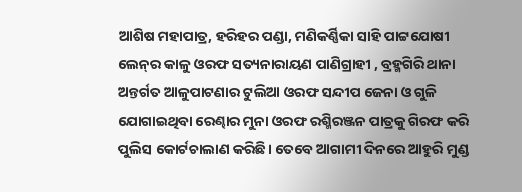ଆଶିଷ ମହାପାତ୍ର, ହରିହର ପଣ୍ଡା, ମଣିକର୍ଣ୍ଣିକା ସାହି ପାଟ୍ଟଯୋଷୀ ଲେନ୍‌ର କାଳୁ ଓରଫ ସତ୍ୟନାରାୟଣ ପାଣିଗ୍ରାହୀ , ବ୍ରହ୍ମଗିରି ଥାନା ଅନ୍ତର୍ଗତ ଆଳୁପାଟଣାର ଟୁଲିଆ ଓରଫ ସନ୍ଦୀପ ଜେନା ଓ ଗୁଳି ଯୋଗାଇଥିବା ରେଣ୍ଢାର ମୁନା ଓରଫ ରଶ୍ମିରଞ୍ଜନ ପାତ୍ରକୁ ଗିରଫ କରି ପୁଲିସ କୋର୍ଟଚାଲାଣ କରିଛି। ତେବେ ଆଗାମୀ ଦିନରେ ଆହୁରି ମୁଣ୍ଡ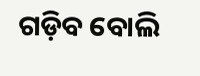ଗଡ଼ିବ ବୋଲି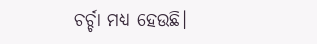ଚର୍ଚ୍ଚା ମଧ୍ୟ ହେଉଛି।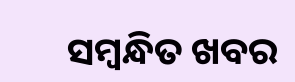ସମ୍ବନ୍ଧିତ ଖବର